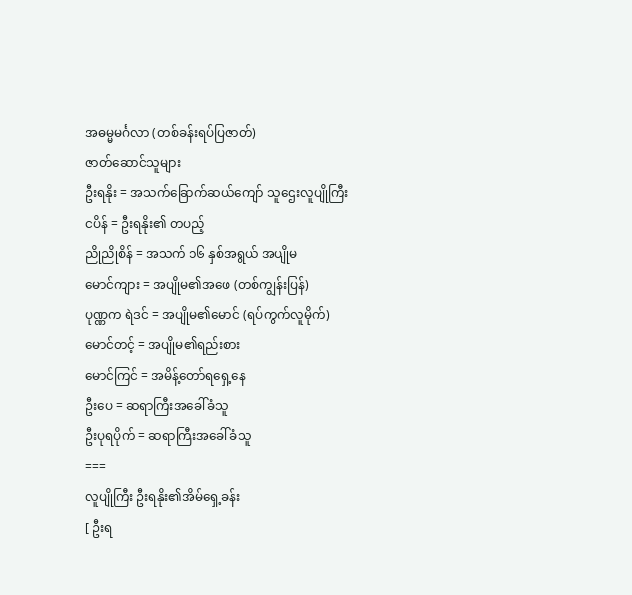အဓမ္မမင်္ဂလာ (တစ်ခန်းရပ်ပြဇာတ်)
ဇာတ်ဆောင်သူများ
ဦးရနိုး = အသက်ခြောက်ဆယ်ကျော် သူဌေးလူပျိုကြီး
ငပိန် = ဦးရနိုး၏ တပည့်
ညိုညိုစိန် = အသက် ၁၆ နှစ်အရွယ် အပျိုမ
မောင်ကျား = အပျိုမ၏အဖေ (တစ်ကျွန်းပြန်)
ပုဏ္ဏက ရဲဒင် = အပျိုမ၏မောင် (ရပ်ကွက်လူမိုက်)
မောင်တင့် = အပျိုမ၏ရည်းစား
မောင်ကြင် = အမိန့်တော်ရရှေ့နေ
ဦးပေ = ဆရာကြီးအခေါ်ခံသူ
ဦးပုရပိုက် = ဆရာကြီးအခေါ်ခံသူ
===
လူပျိုကြီး ဦးရနိုး၏အိမ်ရှေ့ခန်း
[ ဦးရ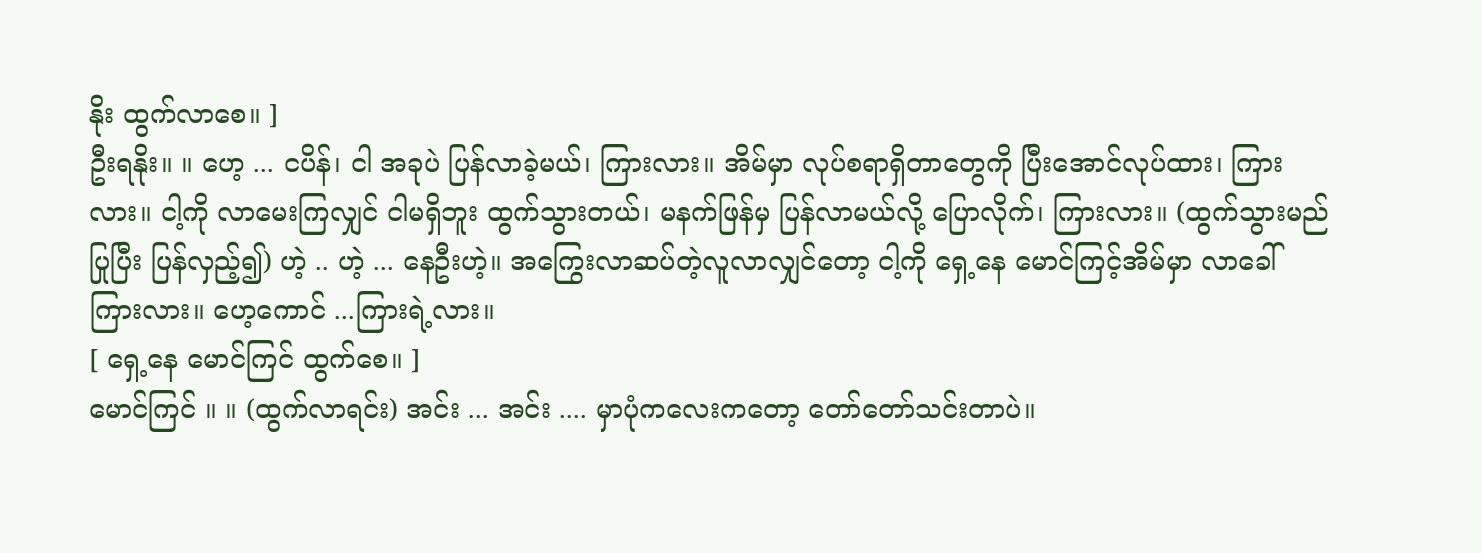နိုး ထွက်လာစေ။ ]
ဦးရနိုး။ ။ ဟေ့ ... ငပိန်၊ ငါ အခုပဲ ပြန်လာခဲ့မယ်၊ ကြားလား။ အိမ်မှာ လုပ်စရာရှိတာတွေကို ပြီးအောင်လုပ်ထား၊ ကြားလား။ ငါ့ကို လာမေးကြလျှင် ငါမရှိဘူး ထွက်သွားတယ်၊ မနက်ဖြန်မှ ပြန်လာမယ်လို့ ပြောလိုက်၊ ကြားလား။ (ထွက်သွားမည်ပြုပြီး ပြန်လှည့်၍) ဟဲ့ .. ဟဲ့ ... နေဦးဟဲ့။ အကြွေးလာဆပ်တဲ့လူလာလျှင်တော့ ငါ့ကို ရှေ့နေ မောင်ကြင့်အိမ်မှာ လာခေါ် ကြားလား။ ဟေ့ကောင် ...ကြားရဲ့လား။
[ ရှေ့နေ မောင်ကြင် ထွက်စေ။ ]
မောင်ကြင် ။ ။ (ထွက်လာရင်း) အင်း ... အင်း .... မှာပုံကလေးကတော့ တော်တော်သင်းတာပဲ။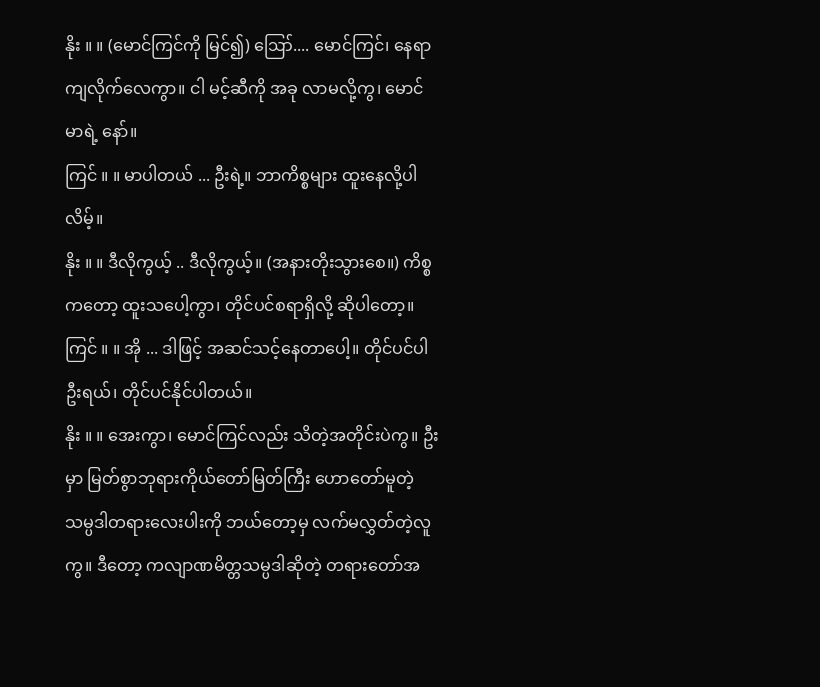နိုး ။ ။ (မောင်ကြင်ကို မြင်၍) ဪ.... မောင်ကြင်၊ နေရာကျလိုက်လေကွာ။ ငါ မင့်ဆီကို အခု လာမလို့ကွ၊ မောင် မာရဲ့ နော်။
ကြင် ။ ။ မာပါတယ် ... ဦးရဲ့။ ဘာကိစ္စများ ထူးနေလို့ပါလိမ့်။
နိုး ။ ။ ဒီလိုကွယ့် .. ဒီလိုကွယ့်။ (အနားတိုးသွားစေ။) ကိစ္စကတော့ ထူးသပေါ့ကွာ၊ တိုင်ပင်စရာရှိလို့ ဆိုပါတော့။
ကြင် ။ ။ အို ... ဒါဖြင့် အဆင်သင့်နေတာပေါ့။ တိုင်ပင်ပါ ဦးရယ်၊ တိုင်ပင်နိုင်ပါတယ်။
နိုး ။ ။ အေးကွာ၊ မောင်ကြင်လည်း သိတဲ့အတိုင်းပဲကွ။ ဦးမှာ မြတ်စွာဘုရားကိုယ်တော်မြတ်ကြီး ဟောတော်မူတဲ့ သမ္ပဒါတရားလေးပါးကို ဘယ်တော့မှ လက်မလွှတ်တဲ့လူကွ။ ဒီတော့ ကလျာဏမိတ္တသမ္ပဒါဆိုတဲ့ တရားတော်အ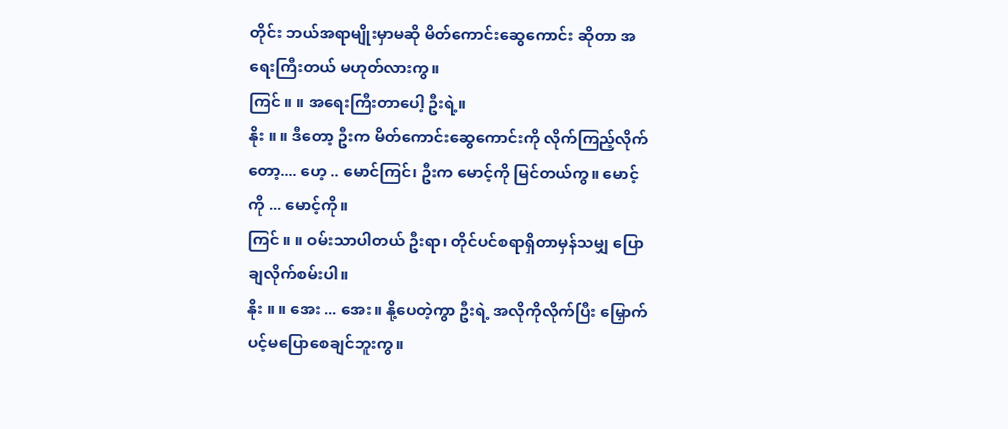တိုင်း ဘယ်အရာမျိုးမှာမဆို မိတ်ကောင်းဆွေကောင်း ဆိုတာ အရေးကြီးတယ် မဟုတ်လားကွ။
ကြင် ။ ။ အရေးကြီးတာပေါ့ ဦးရဲ့။
နိုး ။ ။ ဒီတော့ ဦးက မိတ်ကောင်းဆွေကောင်းကို လိုက်ကြည့်လိုက်တော့.... ဟေ့ .. မောင်ကြင်၊ ဦးက မောင့်ကို မြင်တယ်ကွ။ မောင့်ကို ... မောင့်ကို။
ကြင် ။ ။ ဝမ်းသာပါတယ် ဦးရာ၊ တိုင်ပင်စရာရှိတာမှန်သမျှ ပြောချလိုက်စမ်းပါ။
နိုး ။ ။ အေး ... အေး။ နို့ပေတဲ့ကွာ ဦးရဲ့ အလိုကိုလိုက်ပြီး မြှောက်ပင့်မပြောစေချင်ဘူးကွ။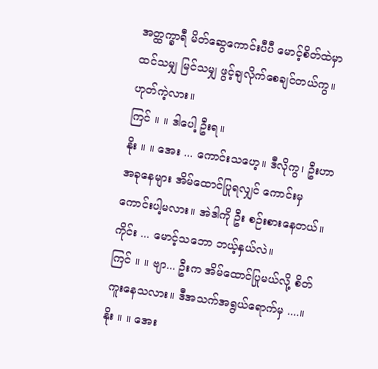အတ္ထက္ခာရီ မိတ်ဆွေကောင်းပီပီ မောင့်စိတ်ထဲမှာ ထင်သမျှ မြင်သမျှ ဖွင့်ချလိုက်စေချင်တယ်ကွ။ ဟုတ်ကဲ့လား။
ကြင် ။ ။ ဒါပေါ့ ဦးရ။
နိုး ။ ။ အေး ... ကောင်းသဟေ့။ ဒီလိုကွ၊ ဦးဟာ အခုနေများ အိမ်ထောင်ပြုရလျှင် ကောင်းမှကောင်းပါ့မလား။ အဲဒါကို ဦး စဉ်းစားနေတယ်။ ကိုင်း ... မောင့်သဘော ဘယ့်နှယ်လဲ။
ကြင် ။ ။ ဗျာ... ဦးက အိမ်ထောင်ပြုမယ်လို့ စိတ်ကူးနေသလား။ ဒီအသက်အရွယ်ရောက်မှ ....။
နိုး ။ ။ အေး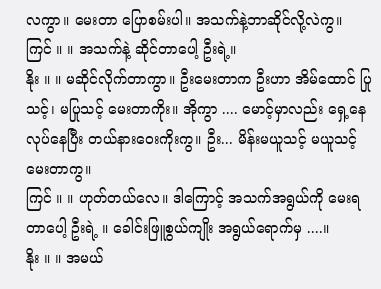လကွာ။ မေးတာ ပြောစမ်းပါ။ အသက်နဲ့ဘာဆိုင်လို့လဲကွ။
ကြင် ။ ။ အသက်နဲ့ ဆိုင်တာပေါ့ ဦးရဲ့။
နိုး ။ ။ မဆိုင်လိုက်တာကွာ။ ဦးမေးတာက ဦးဟာ အိမ်ထောင် ပြုသင့်၊ မပြုသင့် မေးတာကိုး။ အိုကွာ .... မောင့်မှာလည်း ရှေ့နေလုပ်နေပြီး တယ်နားဝေးကိုးကွ။ ဦး... မိန်းမယူသင့် မယူသင့် မေးတာကွ။
ကြင် ။ ။ ဟုတ်တယ်လေ။ ဒါကြောင့် အသက်အရွယ်ကို မေးရတာပေါ့ ဦးရဲ့ ။ ခေါင်းဖြူစွယ်ကျိုး အရွယ်ရောက်မှ ....။
နိုး ။ ။ အမယ်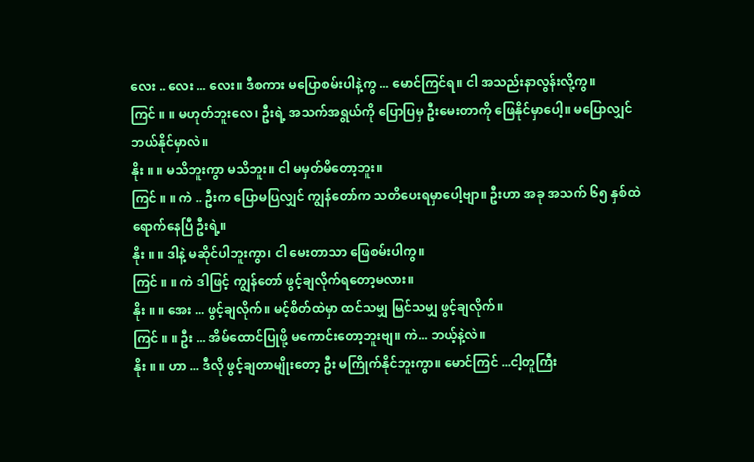လေး .. လေး ... လေး။ ဒီစကား မပြောစမ်းပါနဲ့ကွ ... မောင်ကြင်ရ။ ငါ အသည်းနာလွန်းလို့ကွ။
ကြင် ။ ။ မဟုတ်ဘူးလေ၊ ဦးရဲ့ အသက်အရွယ်ကို ပြောပြမှ ဦးမေးတာကို ဖြေနိုင်မှာပေါ့။ မပြောလျှင် ဘယ်နိုင်မှာလဲ။
နိုး ။ ။ မသိဘူးကွာ မသိဘူး။ ငါ မမှတ်မိတော့ဘူး။
ကြင် ။ ။ ကဲ .. ဦးက ပြောမပြလျှင် ကျွန်တော်က သတိပေးရမှာပေါ့ဗျာ။ ဦးဟာ အခု အသက် ၆၅ နှစ်ထဲ ရောက်နေပြီ ဦးရဲ့။
နိုး ။ ။ ဒါနဲ့ မဆိုင်ပါဘူးကွာ၊ ငါ မေးတာသာ ဖြေစမ်းပါကွ။
ကြင် ။ ။ ကဲ ဒါဖြင့် ကျွန်တော် ဖွင့်ချလိုက်ရတော့မလား။
နိုး ။ ။ အေး ... ဖွင့်ချလိုက်။ မင့်စိတ်ထဲမှာ ထင်သမျှ မြင်သမျှ ဖွင့်ချလိုက်။
ကြင် ။ ။ ဦး ... အိမ်ထောင်ပြုဖို့ မကောင်းတော့ဘူးဗျ။ ကဲ... ဘယ့်နဲ့လဲ။
နိုး ။ ။ ဟာ ... ဒီလို ဖွင့်ချတာမျိုးတော့ ဦး မကြိုက်နိုင်ဘူးကွာ။ မောင်ကြင် ...ငါ့တူကြီး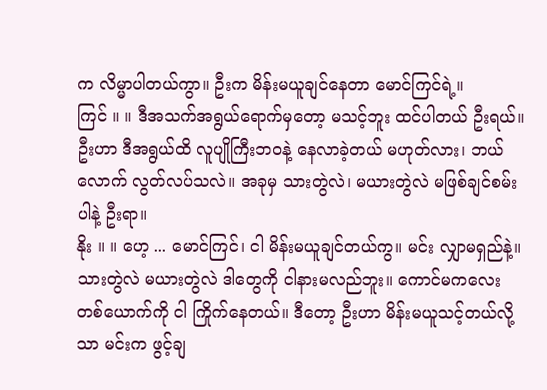က လိမ္မာပါတယ်ကွာ။ ဦးက မိန်းမယူချင်နေတာ မောင်ကြင်ရဲ့။
ကြင် ။ ။ ဒီအသက်အရွယ်ရောက်မှတော့ မသင့်ဘူး ထင်ပါတယ် ဦးရယ်။ ဦးဟာ ဒီအရွယ်ထိ လူပျိုကြီးဘဝနဲ့ နေလာခဲ့တယ် မဟုတ်လား၊ ဘယ်လောက် လွတ်လပ်သလဲ။ အခုမှ သားတွဲလဲ၊ မယားတွဲလဲ မဖြစ်ချင်စမ်းပါနဲ့ ဦးရာ။
နိုး ။ ။ ဟေ့ ... မောင်ကြင်၊ ငါ မိန်းမယူချင်တယ်ကွ။ မင်း လျှာမရှည်နဲ့။ သားတွဲလဲ မယားတွဲလဲ ဒါတွေကို ငါနားမလည်ဘူး။ ကောင်မကလေးတစ်ယောက်ကို ငါ ကြိုက်နေတယ်။ ဒီတော့ ဦးဟာ မိန်းမယူသင့်တယ်လို့သာ မင်းက ဖွင့်ချ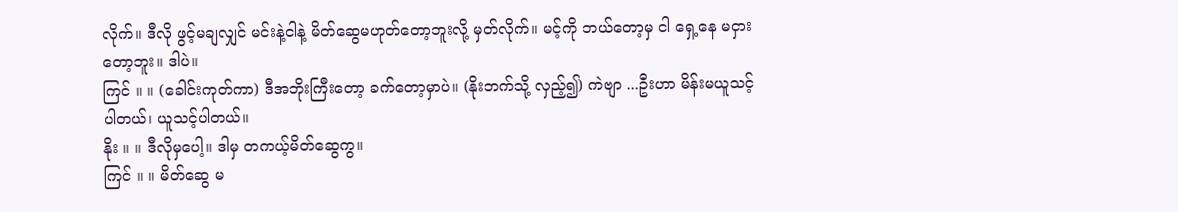လိုက်။ ဒီလို ဖွင့်မချလျှင် မင်းနဲ့ငါနဲ့ မိတ်ဆွေမဟုတ်တော့ဘူးလို့ မှတ်လိုက်။ မင့်ကို ဘယ်တော့မှ ငါ ရှေ့နေ မငှားတော့ဘူး။ ဒါပဲ။
ကြင် ။ ။ (ခေါင်းကုတ်ကာ) ဒီအဘိုးကြီးတော့ ခက်တော့မှာပဲ။ (နိုးဘက်သို့ လှည့်၍) ကဲဗျာ ...ဦးဟာ မိန်းမယူသင့်ပါတယ်၊ ယူသင့်ပါတယ်။
နိုး ။ ။ ဒီလိုမှပေါ့။ ဒါမှ တကယ့်မိတ်ဆွေကွ။
ကြင် ။ ။ မိတ်ဆွေ မ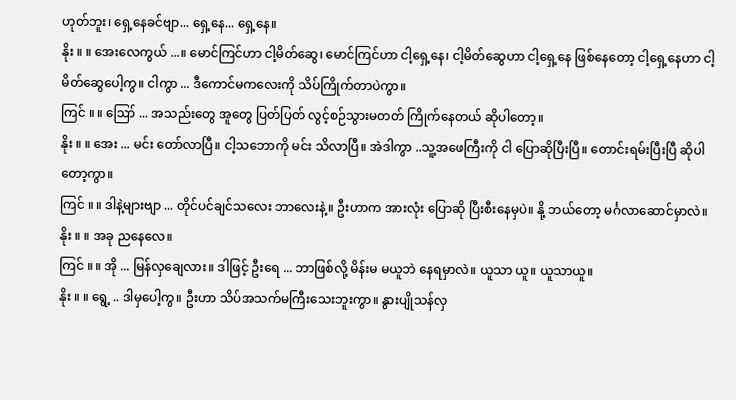ဟုတ်ဘူး၊ ရှေ့နေခင်ဗျာ... ရှေ့နေ... ရှေ့နေ။
နိုး ။ ။ အေးလေကွယ် ...။ မောင်ကြင်ဟာ ငါ့မိတ်ဆွေ၊ မောင်ကြင်ဟာ ငါ့ရှေ့နေ၊ ငါ့မိတ်ဆွေဟာ ငါ့ရှေ့နေ ဖြစ်နေတော့ ငါ့ရှေ့နေဟာ ငါ့မိတ်ဆွေပေါ့ကွ။ ငါကွာ ... ဒီကောင်မကလေးကို သိပ်ကြိုက်တာပဲကွာ။
ကြင် ။ ။ ဪ ... အသည်းတွေ အူတွေ ပြတ်ပြတ် လွင့်စဉ်သွားမတတ် ကြိုက်နေတယ် ဆိုပါတော့။
နိုး ။ ။ အေး ... မင်း တော်လာပြီ။ ငါ့သဘောကို မင်း သိလာပြီ။ အဲဒါကွာ ..သူ့အဖေကြီးကို ငါ ပြောဆိုပြီးပြီ။ တောင်းရမ်းပြီးပြီ ဆိုပါတော့ကွာ။
ကြင် ။ ။ ဒါနဲ့များဗျာ ... တိုင်ပင်ချင်သလေး ဘာလေးနဲ့။ ဦးဟာက အားလုံး ပြောဆို ပြီးစီးနေမှပဲ။ နို့ ဘယ်တော့ မင်္ဂလာဆောင်မှာလဲ။
နိုး ။ ။ အခု ညနေလေ။
ကြင် ။ ။ အို ... မြန်လှချေလား။ ဒါဖြင့် ဦးရေ ... ဘာဖြစ်လို့ မိန်းမ မယူဘဲ နေရမှာလဲ။ ယူသာ ယူ။ ယူသာယူ။
နိုး ။ ။ ရွေ့ .. ဒါမှပေါ့ကွ။ ဦးဟာ သိပ်အသက်မကြီးသေးဘူးကွာ။ နွားပျိုသန်လှ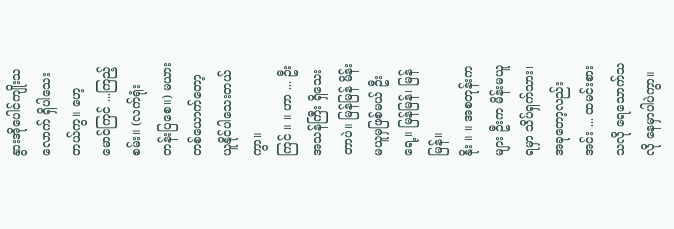နွားအိုပေါင်ကျိုးသလောက် ရှိပါသေးတယ်ကွ။ ဟေ့ မောင်ကြင် ...ကြည့်စမ်း။ (လက်ရုံး တန်းပြစေ။) မယားတစ်ယောက်တော့ ယူနိုင်ပါသေးတယ်ကွာ။
ကြင် ။ ။ ဟာ ... ဦး အသန်ကြီး ရှိသေးတာပဲ။ မြန်မြန် မိန်းမယူမှဖြစ်မယ် ဦးရေ့။ မြန်မြန်၊ မြန်မြန်။
နိုး ။ ။ အစတုန်းကများ ဦးက မိန်းမယူရမှာ သိပ်ရှက်သား၊ အခုတော့လည်း အင်း ... ထမင်းစားသလို ရေသောက်သလို နေမှာပါပဲကွာ။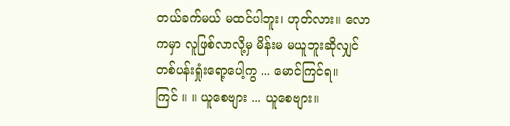တယ်ခက်မယ် မထင်ပါဘူး၊ ဟုတ်လား။ လောကမှာ လူဖြစ်လာလို့မှ မိန်းမ မယူဘူးဆိုလျှင် တစ်ပန်းရှုံးရော့ပေါ့ကွ ... မောင်ကြင်ရ။
ကြင် ။ ။ ယူစေဗျား ... ယူစေဗျား။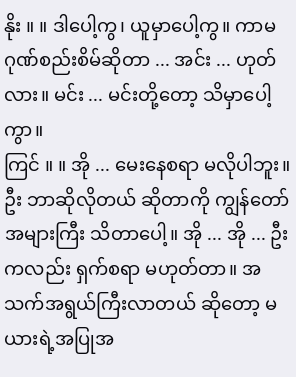နိုး ။ ။ ဒါပေါ့ကွ၊ ယူမှာပေါ့ကွ။ ကာမဂုဏ်စည်းစိမ်ဆိုတာ ... အင်း ... ဟုတ်လား။ မင်း ... မင်းတို့တော့ သိမှာပေါ့ကွာ။
ကြင် ။ ။ အို ... မေးနေစရာ မလိုပါဘူး။ ဦး ဘာဆိုလိုတယ် ဆိုတာကို ကျွန်တော် အများကြီး သိတာပေါ့။ အို ... အို ... ဦးကလည်း ရှက်စရာ မဟုတ်တာ။ အသက်အရွယ်ကြီးလာတယ် ဆိုတော့ မယားရဲ့အပြုအ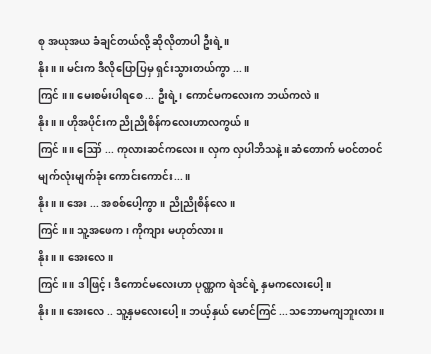စု အယုအယ ခံချင်တယ်လို့ ဆိုလိုတာပါ ဦးရဲ့။
နိုး ။ ။ မင်းက ဒီလိုပြောပြမှ ရှင်းသွားတယ်ကွာ ...။
ကြင် ။ ။ မေးစမ်းပါရစေ ... ဦးရဲ့၊ ကောင်မကလေးက ဘယ်ကလဲ။
နိုး ။ ။ ဟိုအပိုင်းက ညိုညိုစိန်ကလေးဟာလကွယ်။
ကြင် ။ ။ ဪ ... ကုလားဆင်ကလေး။ လှက လှပါဘိသနဲ့။ ဆံတောက် မဝင်တဝင် မျက်လုံးမျက်ခုံး ကောင်းကောင်း...။
နိုး ။ ။ အေး ... အစစ်ပေါ့ကွာ။ ညိုညိုစိန်လေ။
ကြင် ။ ။ သူ့အဖေက၊ ကိုကျား မဟုတ်လား။
နိုး ။ ။ အေးလေ။
ကြင် ။ ။ ဒါဖြင့်၊ ဒီကောင်မလေးဟာ ပုဏ္ဏက ရဲဒင်ရဲ့ နှမကလေးပေါ့။
နိုး ။ ။ အေးလေ .. သူ့နှမလေးပေါ့။ ဘယ့်နှယ် မောင်ကြင် ...သဘောမကျဘူးလား။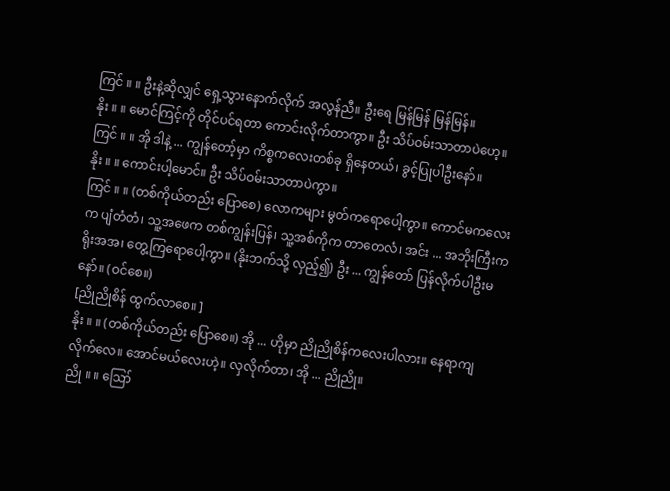ကြင် ။ ။ ဦးနဲ့ဆိုလျှင် ရှေ့သွားနောက်လိုက် အလွန်ညီ။ ဦးရေ မြန်မြန် မြန်မြန်။
နိုး ။ ။ မောင်ကြင့်ကို တိုင်ပင်ရတာ ကောင်းလိုက်တာကွာ။ ဦး သိပ်ဝမ်းသာတာပဲဟေ့။
ကြင် ။ ။ အို ဒါနဲ့ ... ကျွန်တော့်မှာ ကိစ္စကလေးတစ်ခု ရှိနေတယ်၊ ခွင့်ပြုပါဦးနော်။
နိုး ။ ။ ကောင်းပါ့မောင်။ ဦး သိပ်ဝမ်းသာတာပဲကွာ။
ကြင် ။ ။ (တစ်ကိုယ်တည်း ပြောစေ) လောကများ မွတ်ကရောပေါ့ကွာ။ ကောင်မကလေးက ပျံတံတံ၊ သူ့အဖေက တစ်ကျွန်းပြန်၊ သူ့အစ်ကိုက တာတေလံ၊ အင်း ... အဘိုးကြီးက ရိုးအအ၊ တွေ့ကြရောပေါ့ကွာ။ (နိုးဘက်သို့ လှည့်၍) ဦး ... ကျွန်တော် ပြန်လိုက်ပါဦးမနော်။ (ဝင်စေ။)
[ညိုညိုစိန် ထွက်လာစေ။ ]
နိုး ။ ။ (တစ်ကိုယ်တည်း ပြောစေ။) အို ... ဟိုမှာ ညိုညိုစိန်ကလေးပါလား။ နေရာကျလိုက်လေ။ အောင်မယ်လေးဟဲ့။ လှလိုက်တာ၊ အို ... ညိုညို။
ညို ။ ။ ဪ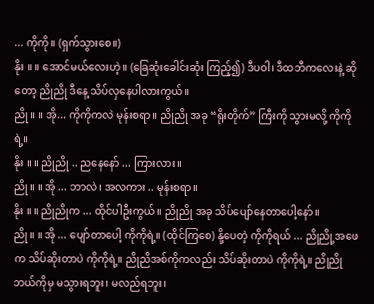... ကိုကို။ (ရှက်သွားစေ။)
နိုး ။ ။ အောင်မယ်လေးဟဲ့။ (ခြေဆုံးခေါင်းဆုံး ကြည့်၍) ဒီပဝါ၊ ဒီထဘီကလေးနဲ့ ဆိုတော့ ညိုညို ဒီနေ့ သိပ်လှနေပါလားကွယ်။
ညို ။ ။ အို... ကိုကိုကလဲ မုန်းစရာ။ ညိုညို အခု “ရိုးတိုက်” ကြီးကို သွားမလို့ ကိုကိုရဲ့။
နိုး ။ ။ ညိုညို .. ညနေနော် ... ကြားလား။
ညို ။ ။ အို ... ဘာလဲ၊ အလကား .. မုန်းစရာ။
နိုး ။ ။ ညိုညိုက ... ထိုင်ပါဦးကွယ်။ ညိုညို အခု သိပ်ပျော်နေတာပေါ့နော်။
ညို ။ ။ အို ... ပျော်တာပေါ့ ကိုကိုရဲ့။ (ထိုင်ကြစေ) နို့ပေတဲ့ ကိုကိုရယ် ... ညိုညို့အဖေက သိပ်ဆိုးတာပဲ ကိုကိုရဲ့။ ညိုညိအစ်ကိုကလည်း သိပ်ဆိုးတာပဲ ကိုကိုရဲ့။ ညိုညို ဘယ်ကိုမှ မသွားရဘူး၊ မလည်ရဘူး၊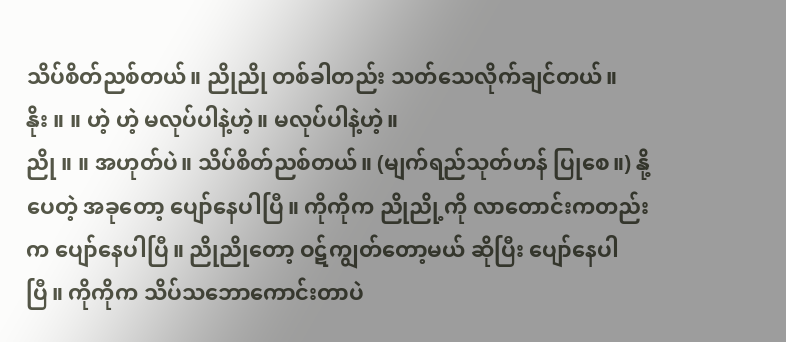သိပ်စိတ်ညစ်တယ်။ ညိုညို တစ်ခါတည်း သတ်သေလိုက်ချင်တယ်။
နိုး ။ ။ ဟဲ့ ဟဲ့ မလုပ်ပါနဲ့ဟဲ့။ မလုပ်ပါနဲ့ဟဲ့။
ညို ။ ။ အဟုတ်ပဲ။ သိပ်စိတ်ညစ်တယ်။ (မျက်ရည်သုတ်ဟန် ပြုစေ။) နို့ပေတဲ့ အခုတော့ ပျော်နေပါပြီ။ ကိုကိုက ညိုညို့ကို လာတောင်းကတည်းက ပျော်နေပါပြီ။ ညိုညိုတော့ ဝဋ်ကျွတ်တော့မယ် ဆိုပြီး ပျော်နေပါပြီ။ ကိုကိုက သိပ်သဘောကောင်းတာပဲ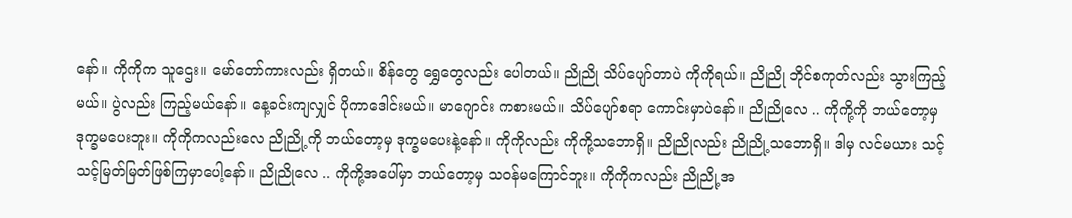နော်။ ကိုကိုက သူဌေး။ မော်တော်ကားလည်း ရှိတယ်။ စိန်တွေ ရွှေတွေလည်း ပေါတယ်။ ညိုညို သိပ်ပျော်တာပဲ ကိုကိုရယ်။ ညိုညို ဘိုင်စကုတ်လည်း သွားကြည့်မယ်။ ပွဲလည်း ကြည့်မယ်နော်။ နေ့ခင်းကျလျှင် ပိုကာဒေါင်းမယ်။ မာဂျောင်း ကစားမယ်။ သိပ်ပျော်စရာ ကောင်းမှာပဲနော်။ ညိုညိုလေ .. ကိုကို့ကို ဘယ်တော့မှ ဒုက္ခမပေးဘူး။ ကိုကိုကလည်းလေ ညိုညို့ကို ဘယ်တော့မှ ဒုက္ခမပေးနဲ့နော်။ ကိုကိုလည်း ကိုကို့သဘောရှိ။ ညိုညိုလည်း ညိုညို့သဘောရှိ။ ဒါမှ လင်မယား သင့်သင့်မြတ်မြတ်ဖြစ်ကြမှာပေါ့နော်။ ညိုညိုလေ .. ကိုကို့အပေါ်မှာ ဘယ်တော့မှ သဝန်မကြောင်ဘူး။ ကိုကိုကလည်း ညိုညို့အ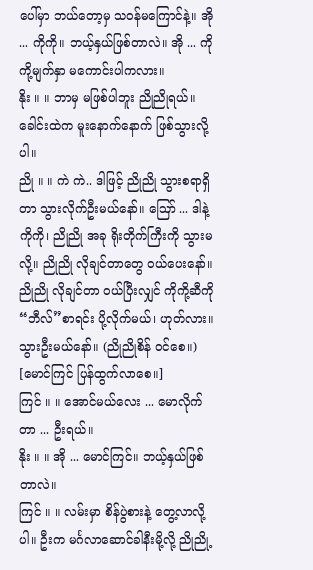ပေါ်မှာ ဘယ်တော့မှ သဝန်မကြောင်နဲ့။ အို ... ကိုကို။ ဘယ့်နှယ်ဖြစ်တာလဲ။ အို ... ကိုကို့မျက်နှာ မကောင်းပါကလား။
နိုး ။ ။ ဘာမှ မဖြစ်ပါဘူး ညိုညိုရယ်။ ခေါင်းထဲက မူးနောက်နောက် ဖြစ်သွားလို့ပါ။
ညို ။ ။ ကဲ ကဲ.. ဒါဖြင့် ညိုညို သွားစရာရှိတာ သွားလိုက်ဦးမယ်နော်။ ဪ ... ဒါနဲ့ ကိုကို၊ ညိုညို အခု ရိုးတိုက်ကြီးကို သွားမလို့။ ညိုညို လိုချင်တာတွေ ဝယ်ပေးနော်။ ညိုညို လိုချင်တာ ဝယ်ပြီးလျှင် ကိုကို့ဆီကို “ဘီလ်”စာရင်း ပို့လိုက်မယ်၊ ဟုတ်လား။ သွားဦးမယ်နော်။ (ညိုညိုစိန် ဝင်စေ။)
[မောင်ကြင် ပြန်ထွက်လာစေ။]
ကြင် ။ ။ အောင်မယ်လေး ... မောလိုက်တာ ... ဦးရယ်။
နိုး ။ ။ အို ... မောင်ကြင်။ ဘယ့်နှယ်ဖြစ်တာလဲ။
ကြင် ။ ။ လမ်းမှာ စိန်ပွဲစားနဲ့ တွေ့လာလို့ပါ။ ဦးက မင်္ဂလာဆောင်ခါနီးမို့လို့ ညိုညို့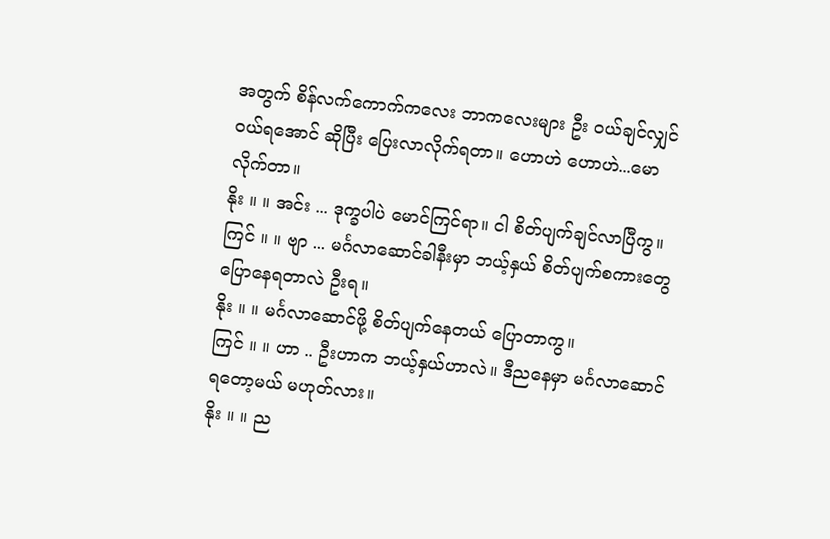အတွက် စိန်လက်ကောက်ကလေး ဘာကလေးများ ဦး ဝယ်ချင်လျှင် ဝယ်ရအောင် ဆိုပြီး ပြေးလာလိုက်ရတာ။ ဟောဟဲ ဟောဟဲ...မောလိုက်တာ။
နိုး ။ ။ အင်း ... ဒုက္ခပါပဲ မောင်ကြင်ရာ။ ငါ စိတ်ပျက်ချင်လာပြီကွ။
ကြင် ။ ။ ဗျာ ... မင်္ဂလာဆောင်ခါနီးမှာ ဘယ့်နှယ် စိတ်ပျက်စကားတွေ ပြောနေရတာလဲ ဦးရ။
နိုး ။ ။ မင်္ဂလာဆောင်ဖို့ စိတ်ပျက်နေတယ် ပြောတာကွ။
ကြင် ။ ။ ဟာ .. ဦးဟာက ဘယ့်နှယ်ဟာလဲ။ ဒီညနေမှာ မင်္ဂလာဆောင်ရတော့မယ် မဟုတ်လား။
နိုး ။ ။ ည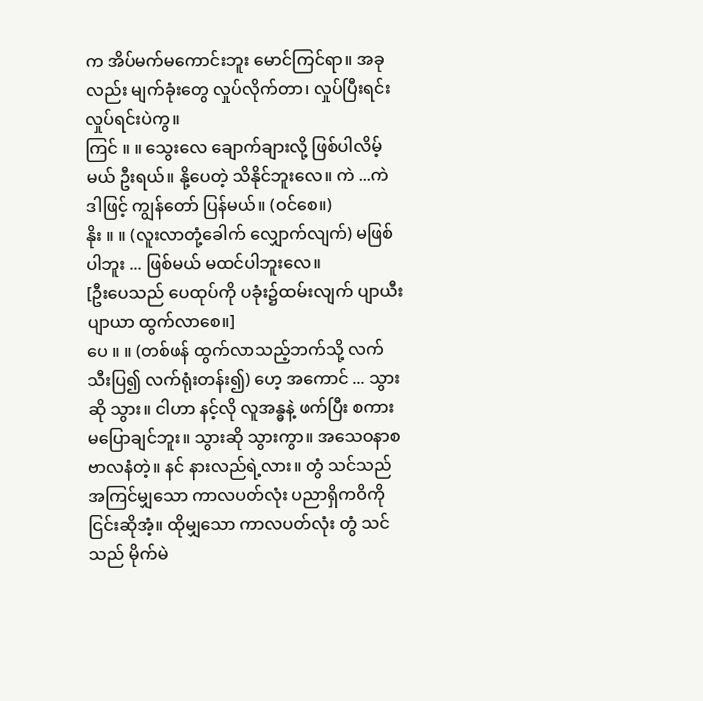က အိပ်မက်မကောင်းဘူး မောင်ကြင်ရာ။ အခုလည်း မျက်ခုံးတွေ လှုပ်လိုက်တာ၊ လှုပ်ပြီးရင်း လှုပ်ရင်းပဲကွ။
ကြင် ။ ။ သွေးလေ ချောက်ချားလို့ ဖြစ်ပါလိမ့်မယ် ဦးရယ်။ နို့ပေတဲ့ သိနိုင်ဘူးလေ။ ကဲ ...ကဲ ဒါဖြင့် ကျွန်တော် ပြန်မယ်။ (ဝင်စေ။)
နိုး ။ ။ (လူးလာတုံ့ခေါက် လျှောက်လျက်) မဖြစ်ပါဘူး ... ဖြစ်မယ် မထင်ပါဘူးလေ။
[ဦးပေသည် ပေထုပ်ကို ပခုံး၌ထမ်းလျက် ပျာယီးပျာယာ ထွက်လာစေ။]
ပေ ။ ။ (တစ်ဖန် ထွက်လာသည့်ဘက်သို့ လက်သီးပြ၍ လက်ရုံးတန်း၍) ဟေ့ အကောင် ... သွားဆို သွား။ ငါဟာ နင့်လို လူအန္ဓနဲ့ ဖက်ပြီး စကားမပြောချင်ဘူး။ သွားဆို သွားကွာ။ အသေဝနာစ ဗာလနံတဲ့။ နင် နားလည်ရဲ့လား။ တွံ သင်သည် အကြင်မျှသော ကာလပတ်လုံး ပညာရှိကဝိကို ငြင်းဆိုအံ့။ ထိုမျှသော ကာလပတ်လုံး တွံ သင်သည် မိုက်မဲ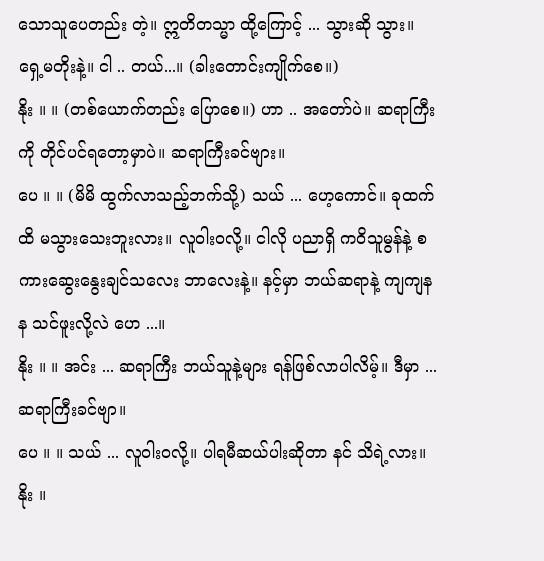သောသူပေတည်း တဲ့။ ဣတိတသ္မာ ထို့ကြောင့် ... သွားဆို သွား။ ရှေ့မတိုးနဲ့။ ငါ .. တယ်...။ (ခါးတောင်းကျိုက်စေ။)
နိုး ။ ။ (တစ်ယောက်တည်း ပြောစေ။) ဟာ .. အတော်ပဲ။ ဆရာကြီးကို တိုင်ပင်ရတော့မှာပဲ။ ဆရာကြီးခင်ဗျား။
ပေ ။ ။ (မိမိ ထွက်လာသည့်ဘက်သို့) သယ် ... ဟေ့ကောင်။ ခုထက်ထိ မသွားသေးဘူးလား။ လူဝါးဝလို့။ ငါလို ပညာရှိ ကဝိသူမွန်နဲ့ စကားဆွေးနွေးချင်သလေး ဘာလေးနဲ့။ နင့်မှာ ဘယ်ဆရာနဲ့ ကျကျနန သင်ဖူးလို့လဲ ဟေ ...။
နိုး ။ ။ အင်း ... ဆရာကြီး ဘယ်သူနဲ့များ ရန်ဖြစ်လာပါလိမ့်။ ဒီမှာ ... ဆရာကြီးခင်ဗျာ။
ပေ ။ ။ သယ် ... လူဝါးဝလို့။ ပါရမီဆယ်ပါးဆိုတာ နင် သိရဲ့လား။
နိုး ။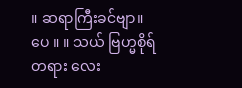။ ဆရာကြီးခင်ဗျာ။
ပေ ။ ။ သယ် ဗြဟ္မစိုရ်တရား လေး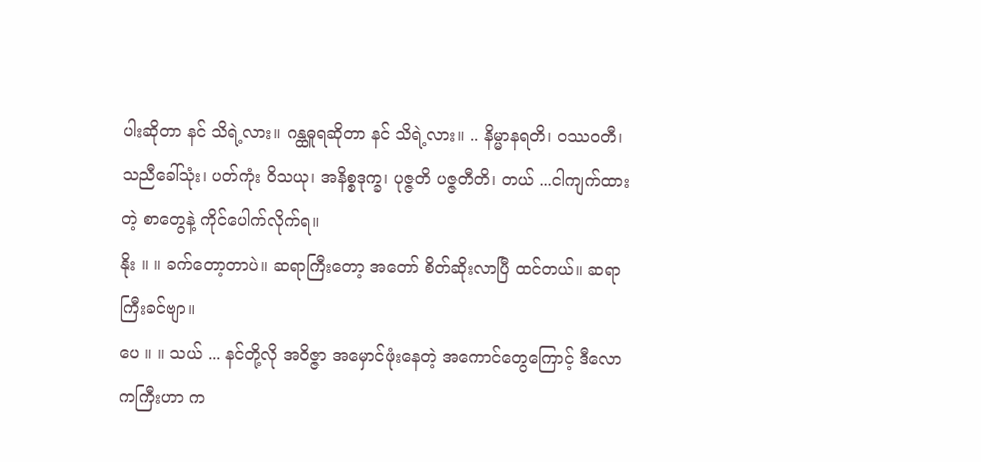ပါးဆိုတာ နင် သိရဲ့လား။ ဂန္ထဓူရဆိုတာ နင် သိရဲ့လား။ .. နိမ္မာနရတိ၊ ဝဿဝတီ၊ သညီခေါ်သုံး၊ ပတ်ကုံး ဝိသယု၊ အနိစ္စဒုက္ခ၊ ပုဇ္ဇတိ ပဇ္ဇတီတိ၊ တယ် ...ငါကျက်ထားတဲ့ စာတွေနဲ့ ကိုင်ပေါက်လိုက်ရ။
နိုး ။ ။ ခက်တော့တာပဲ။ ဆရာကြီးတော့ အတော် စိတ်ဆိုးလာပြီ ထင်တယ်။ ဆရာကြီးခင်ဗျာ။
ပေ ။ ။ သယ် ... နင်တို့လို အဝိဇ္ဇာ အမှောင်ဖုံးနေတဲ့ အကောင်တွေကြောင့် ဒီလောကကြီးဟာ က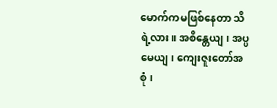မောက်ကမဖြစ်နေတာ သိရဲ့လား။ အစိန္တေယျ၊ အပ္ပမေယျ၊ ကျေးဇူးတော်အစုံ၊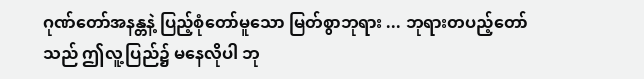ဂုဏ်တော်အနန္တနဲ့ ပြည့်စုံတော်မူသော မြတ်စွာဘုရား ... ဘုရားတပည့်တော်သည် ဤလူ့ပြည်၌ မနေလိုပါ ဘု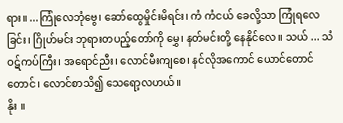ရား။ ...ကြုံလေဘုံဗွေ၊ ဆော်ထွေမှိုင်းမိရင်း၊ ကံ ကံငယ် ခေလို့သာ ကြုံရလေခြင်း၊ ဂြိုဟ်မင်း ဘုရားတပည့်တော်ကို မွှေ၊ နတ်မင်းတို့ နေနိုင်လေ။ သယ် ... သံဝဋ်ကပ်ကြီး၊ အရောင်ညီး၊ လောင်မီးကျစေ၊ နင်လိုအကောင် ယောင်တောင်တောင်၊ လောင်စာသိ၍ သေရော့လဟယ်။
နိုး ။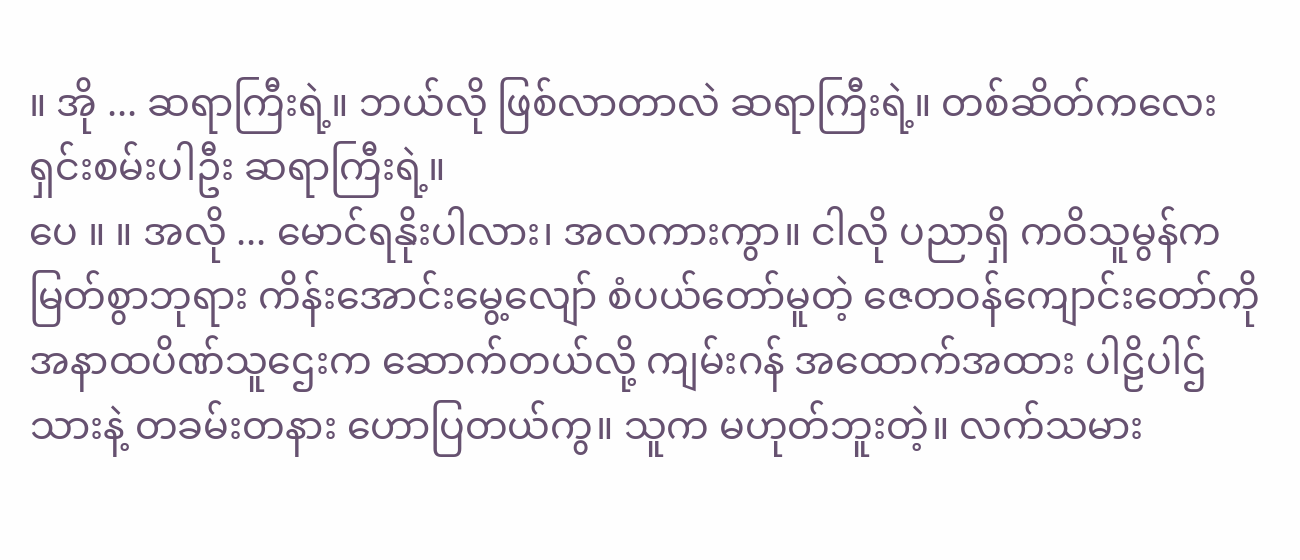။ အို ... ဆရာကြီးရဲ့။ ဘယ်လို ဖြစ်လာတာလဲ ဆရာကြီးရဲ့။ တစ်ဆိတ်ကလေး ရှင်းစမ်းပါဦး ဆရာကြီးရဲ့။
ပေ ။ ။ အလို ... မောင်ရနိုးပါလား၊ အလကားကွာ။ ငါလို ပညာရှိ ကဝိသူမွန်က မြတ်စွာဘုရား ကိန်းအောင်းမွေ့လျော် စံပယ်တော်မူတဲ့ ဇေတဝန်ကျောင်းတော်ကို အနာထပိဏ်သူဌေးက ဆောက်တယ်လို့ ကျမ်းဂန် အထောက်အထား ပါဠိပါဌ်သားနဲ့ တခမ်းတနား ဟောပြတယ်ကွ။ သူက မဟုတ်ဘူးတဲ့။ လက်သမား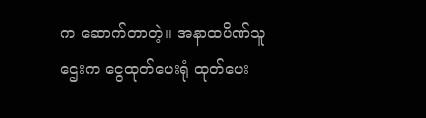က ဆောက်တာတဲ့။ အနာထပိဏ်သူဌေးက ငွေထုတ်ပေးရုံ ထုတ်ပေး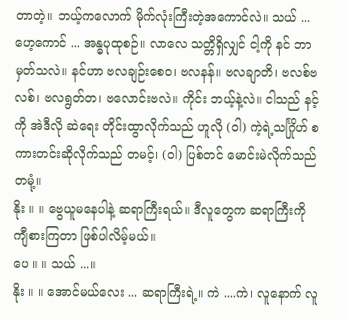တာတဲ့။ ဘယ့်ကလောက် မိုက်လုံးကြီးတဲ့အကောင်လဲ။ သယ် ... ဟေ့ကောင် ... အန္ဓပုထုစဉ်။ လာလေ သတ္တိရှိလျှင် ငါ့ကို နင် ဘာမှတ်သလဲ။ နင်ဟာ ဗလချဉ်းစေဝ၊ ဗလနန်။ ဗလချာတိ၊ ဗလစ်ဗလစ်၊ ဗလရွတ်တ၊ ဗလောင်းဗလဲ။ ကိုင်း ဘယ့်နဲ့လဲ။ ငါသည် နင့်ကို အဲဒီလို ဆဲရေး တိုင်းထွာလိုက်သည် ဟူလို (ဝါ) ကဲ့ရဲ့သင်္ဂြိုဟ် စကားတင်းဆိုလိုက်သည် တမင့်၊ (ဝါ) ပြစ်တင် မောင်းမဲလိုက်သည် တမုံ့။
နိုး ။ ။ ဗွေယူမနေပါနဲ့ ဆရာကြီးရယ်။ ဒီလူတွေက ဆရာကြီးကို ကျီစားကြတာ ဖြစ်ပါလိမ့်မယ်။
ပေ ။ ။ သယ် ...။
နိုး ။ ။ အောင်မယ်လေး ... ဆရာကြီးရဲ့။ ကဲ ....ကဲ၊ လူနောက် လူ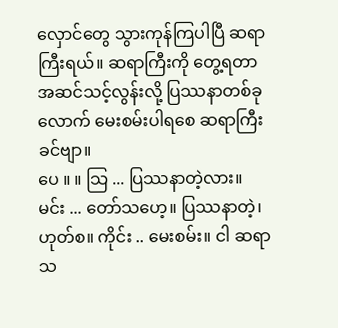လှောင်တွေ သွားကုန်ကြပါပြီ ဆရာကြီးရယ်။ ဆရာကြီးကို တွေ့ရတာ အဆင်သင့်လွန်းလို့ ပြဿနာတစ်ခုလောက် မေးစမ်းပါရစေ ဆရာကြီးခင်ဗျာ။
ပေ ။ ။ သြ ... ပြဿနာတဲ့လား။ မင်း ... တော်သဟေ့။ ပြဿနာတဲ့၊ ဟုတ်စ။ ကိုင်း .. မေးစမ်း။ ငါ ဆရာသ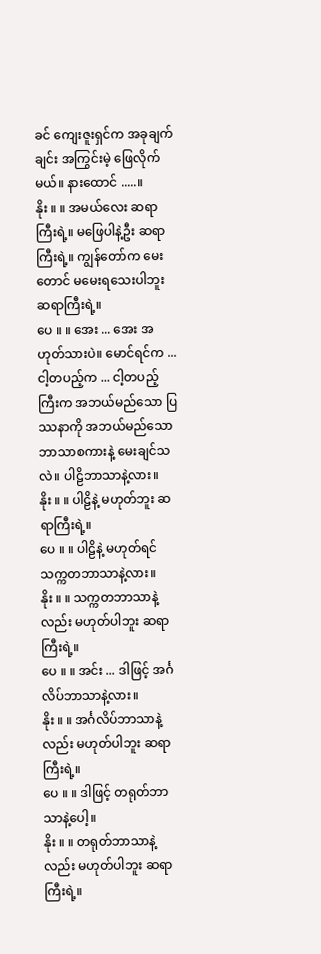ခင် ကျေးဇူးရှင်က အခုချက်ချင်း အကြွင်းမဲ့ ဖြေလိုက်မယ်။ နားထောင် .....။
နိုး ။ ။ အမယ်လေး ဆရာကြီးရဲ့။ မဖြေပါနဲ့ဦး ဆရာကြီးရဲ့။ ကျွန်တော်က မေးတောင် မမေးရသေးပါဘူး ဆရာကြီးရဲ့။
ပေ ။ ။ အေး ... အေး အဟုတ်သားပဲ။ မောင်ရင်က ... ငါ့တပည့်က ... ငါ့တပည့်ကြီးက အဘယ်မည်သော ပြဿနာကို အဘယ်မည်သော ဘာသာစကားနဲ့ မေးချင်သလဲ။ ပါဠိဘာသာနဲ့လား။
နိုး ။ ။ ပါဠိနဲ့ မဟုတ်ဘူး ဆရာကြီးရဲ့။
ပေ ။ ။ ပါဠိနဲ့ မဟုတ်ရင် သက္ကတဘာသာနဲ့လား။
နိုး ။ ။ သက္ကတဘာသာနဲ့လည်း မဟုတ်ပါဘူး ဆရာကြီးရဲ့။
ပေ ။ ။ အင်း ... ဒါဖြင့် အင်္ဂလိပ်ဘာသာနဲ့လား။
နိုး ။ ။ အင်္ဂလိပ်ဘာသာနဲ့လည်း မဟုတ်ပါဘူး ဆရာကြီးရဲ့။
ပေ ။ ။ ဒါဖြင့် တရုတ်ဘာသာနဲ့ပေါ့။
နိုး ။ ။ တရုတ်ဘာသာနဲ့လည်း မဟုတ်ပါဘူး ဆရာကြီးရဲ့။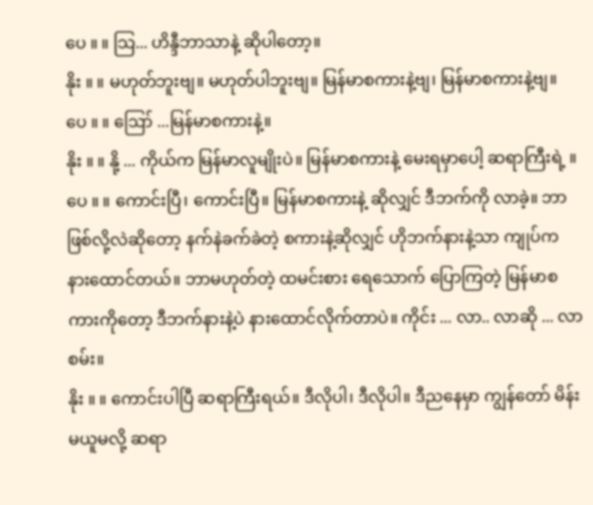ပေ ။ ။ သြ... ဟိန္ဒီဘာသာနဲ့ ဆိုပါတော့။
နိုး ။ ။ မဟုတ်ဘူးဗျ။ မဟုတ်ပါဘူးဗျ။ မြန်မာစကားနဲ့ဗျ၊ မြန်မာစကားနဲ့ဗျ။
ပေ ။ ။ ဪ ...မြန်မာစကားနဲ့။
နိုး ။ ။ နို့ ... ကိုယ်က မြန်မာလူမျိုးပဲ။ မြန်မာစကားနဲ့ မေးရမှာပေါ့ ဆရာကြီးရဲ့ ။
ပေ ။ ။ ကောင်းပြီ၊ ကောင်းပြီ။ မြန်မာစကားနဲ့ ဆိုလျှင် ဒီဘက်ကို လာခဲ့။ ဘာဖြစ်လို့လဲဆိုတော့ နက်နဲခက်ခဲတဲ့ စကားနဲ့ဆိုလျှင် ဟိုဘက်နားနဲ့သာ ကျုပ်က နားထောင်တယ်။ ဘာမဟုတ်တဲ့ ထမင်းစား ရေသောက် ပြောကြတဲ့ မြန်မာစကားကိုတော့ ဒီဘက်နားနဲ့ပဲ နားထောင်လိုက်တာပဲ။ ကိုင်း ... လာ.. လာဆို ... လာစမ်း။
နိုး ။ ။ ကောင်းပါပြီ ဆရာကြီးရယ်။ ဒီလိုပါ၊ ဒီလိုပါ။ ဒီညနေမှာ ကျွန်တော် မိန်းမယူမလို့ ဆရာ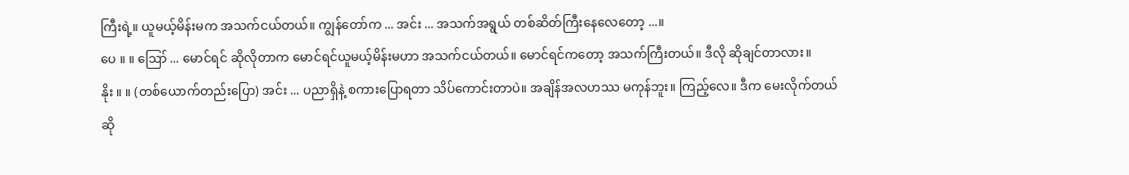ကြီးရဲ့။ ယူမယ့်မိန်းမက အသက်ငယ်တယ်။ ကျွန်တော်က ... အင်း ... အသက်အရွယ် တစ်ဆိတ်ကြီးနေလေတော့ ...။
ပေ ။ ။ ဪ ... မောင်ရင် ဆိုလိုတာက မောင်ရင်ယူမယ့်မိန်းမဟာ အသက်ငယ်တယ်။ မောင်ရင်ကတော့ အသက်ကြီးတယ်။ ဒီလို ဆိုချင်တာလား။
နိုး ။ ။ (တစ်ယောက်တည်းပြော) အင်း ... ပညာရှိနဲ့ စကားပြောရတာ သိပ်ကောင်းတာပဲ။ အချိန်အလဟဿ မကုန်ဘူး။ ကြည့်လေ။ ဒီက မေးလိုက်တယ်ဆို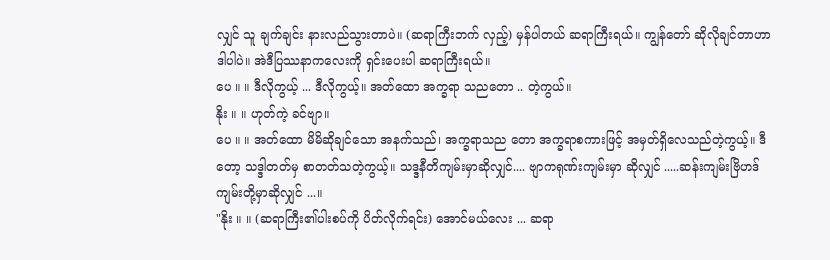လျှင် သူ ချက်ချင်း နားလည်သွားတာပဲ။ (ဆရာကြီးဘက် လှည့်) မှန်ပါတယ် ဆရာကြီးရယ်။ ကျွန်တော် ဆိုလိုချင်တာဟာ ဒါပါပဲ။ အဲဒီပြဿနာကလေးကို ရှင်းပေးပါ ဆရာကြီးရယ်။
ပေ ။ ။ ဒီလိုကွယ့် ... ဒီလိုကွယ့်။ အတ်ထော အက္ခရာ သညတော .. တဲ့ကွယ်။
နိုး ။ ။ ဟုတ်ကဲ့ ခင်ဗျာ။
ပေ ။ ။ အတ်ထော မိမိဆိုချင်သော အနက်သည်၊ အက္ခရာသည တော အက္ခရာစကားဖြင့် အမှတ်ရှိလေသည်တဲ့ကွယ့်။ ဒီတော့ သဒ္ဒါတတ်မှ စာတတ်သတဲ့ကွယ့်။ သဒ္ဒနီတိကျမ်းမှာဆိုလျှင်.... ဗျာကရုဏ်းကျမ်းမှာ ဆိုလျှင် .....ဆန်းကျမ်းဗြိဟဒ်ကျမ်းတို့မှာဆိုလျှင် ...။
"နိုး ။ ။ (ဆရာကြီး၏ပါးစပ်ကို ပိတ်လိုက်ရင်း) အောင်မယ်လေး ... ဆရာ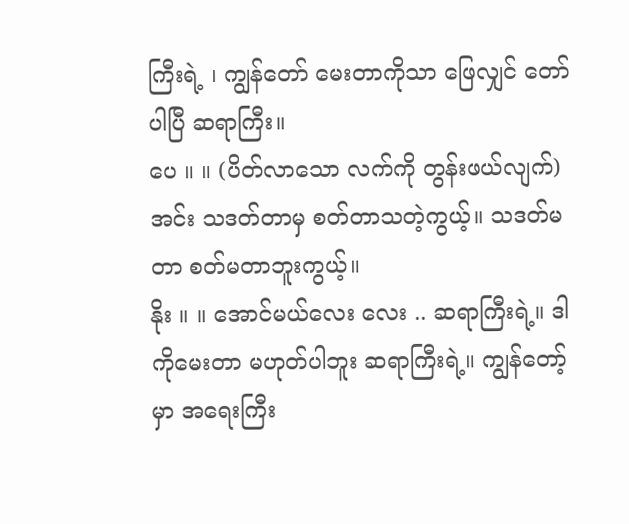ကြီးရဲ့ ၊ ကျွန်တော် မေးတာကိုသာ ဖြေလျှင် တော်ပါပြီ ဆရာကြီး။
ပေ ။ ။ (ပိတ်လာသော လက်ကို တွန်းဖယ်လျက်) အင်း သဒတ်တာမှ စတ်တာသတဲ့ကွယ့်။ သဒတ်မတာ စတ်မတာဘူးကွယ့်။
နိုး ။ ။ အောင်မယ်လေး လေး .. ဆရာကြီးရဲ့။ ဒါကိုမေးတာ မဟုတ်ပါဘူး ဆရာကြီးရဲ့။ ကျွန်တော့်မှာ အရေးကြီး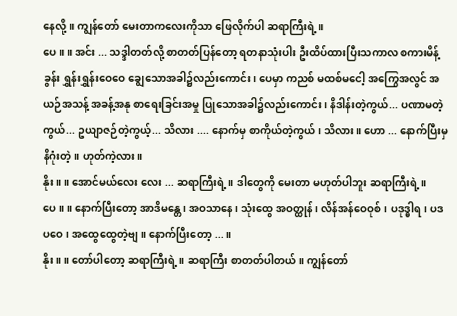နေလို့။ ကျွန်တော် မေးတာကလေးကိုသာ ဖြေလိုက်ပါ ဆရာကြီးရဲ့။
ပေ ။ ။ အင်း ... သဒ္ဒါတတ်လို့ စာတတ်ပြန်တော့ ရတနာသုံးပါး ဦးထိပ်ထားပြီးသကာလ စကားမိန့်ခွန်း ရွှန်းရွှန်းဝေဝေ ချွေသောအခါ၌လည်းကောင်း၊ ပေမှာ ကညစ် မထစ်မငေါ့ အကြွေအလွင် အယဉ်အသန့် အခန့်အနု စာရေးခြင်းအမှု ပြုသောအခါ၌လည်းကောင်း၊ နိဒါန်းတဲ့ကွယ်... ပဏာမတဲ့ကွယ်... ဥယျာဇဉ်တဲ့ကွယ့်... သိလား .... နောက်မှ စာကိုယ်တဲ့ကွယ်၊ သိလား။ ဟော ... နောက်ပြီးမှ နိဂုံးတဲ့။ ဟုတ်ကဲ့လား။
နိုး ။ ။ အောင်မယ်လေး လေး ... ဆရာကြီးရဲ့။ ဒါတွေကို မေးတာ မဟုတ်ပါဘူး ဆရာကြီးရဲ့။
ပေ ။ ။ နောက်ပြီးတော့ အာဒိမန္တေ၊ အဝသာနေ၊ သုံးထွေ အဝတ္ထုန်၊ လိန်အန်ဝေဝုစ်၊ ပဒုဒ္ဓါရ၊ ပဒပဝေ၊ အထွေထွေတဲ့ဗျ။ နောက်ပြီးတော့ ...။
နိုး ။ ။ တော်ပါတော့ ဆရာကြီးရဲ့။ ဆရာကြီး စာတတ်ပါတယ်။ ကျွန်တော်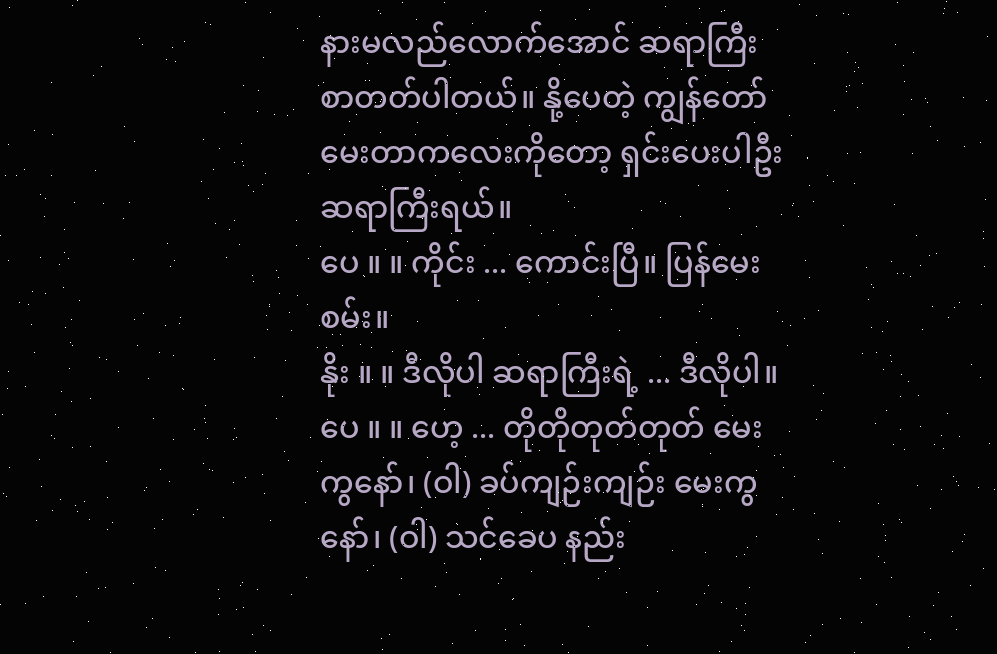နားမလည်လောက်အောင် ဆရာကြီး စာတတ်ပါတယ်။ နို့ပေတဲ့ ကျွန်တော် မေးတာကလေးကိုတော့ ရှင်းပေးပါဦး ဆရာကြီးရယ်။
ပေ ။ ။ ကိုင်း ... ကောင်းပြီ။ ပြန်မေးစမ်း။
နိုး ။ ။ ဒီလိုပါ ဆရာကြီးရဲ့ ... ဒီလိုပါ။
ပေ ။ ။ ဟေ့ ... တိုတိုတုတ်တုတ် မေးကွနော်၊ (ဝါ) ခပ်ကျဉ်းကျဉ်း မေးကွနော်၊ (ဝါ) သင်ခေပ နည်း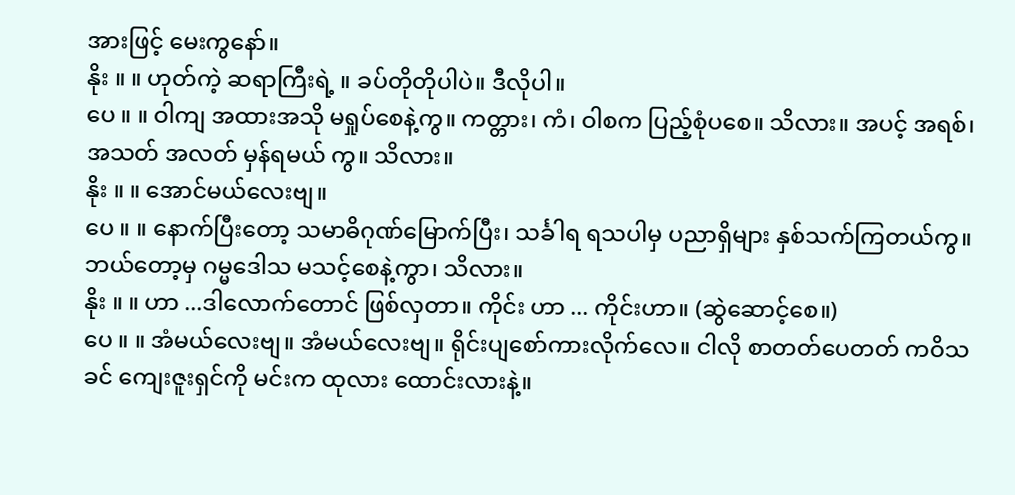အားဖြင့် မေးကွနော်။
နိုး ။ ။ ဟုတ်ကဲ့ ဆရာကြီးရဲ့ ။ ခပ်တိုတိုပါပဲ။ ဒီလိုပါ။
ပေ ။ ။ ဝါကျ အထားအသို မရှုပ်စေနဲ့ကွ။ ကတ္တား၊ ကံ၊ ဝါစက ပြည့်စုံပစေ။ သိလား။ အပင့် အရစ်၊ အသတ် အလတ် မှန်ရမယ် ကွ။ သိလား။
နိုး ။ ။ အောင်မယ်လေးဗျ။
ပေ ။ ။ နောက်ပြီးတော့ သမာဓိဂုဏ်မြောက်ပြီး၊ သင်္ခါရ ရသပါမှ ပညာရှိများ နှစ်သက်ကြတယ်ကွ။ ဘယ်တော့မှ ဂမ္မဒေါသ မသင့်စေနဲ့ကွာ၊ သိလား။
နိုး ။ ။ ဟာ ...ဒါလောက်တောင် ဖြစ်လှတာ။ ကိုင်း ဟာ ... ကိုင်းဟာ။ (ဆွဲဆောင့်စေ။)
ပေ ။ ။ အံမယ်လေးဗျ။ အံမယ်လေးဗျ။ ရိုင်းပျစော်ကားလိုက်လေ။ ငါလို စာတတ်ပေတတ် ကဝိသခင် ကျေးဇူးရှင်ကို မင်းက ထုလား ထောင်းလားနဲ့။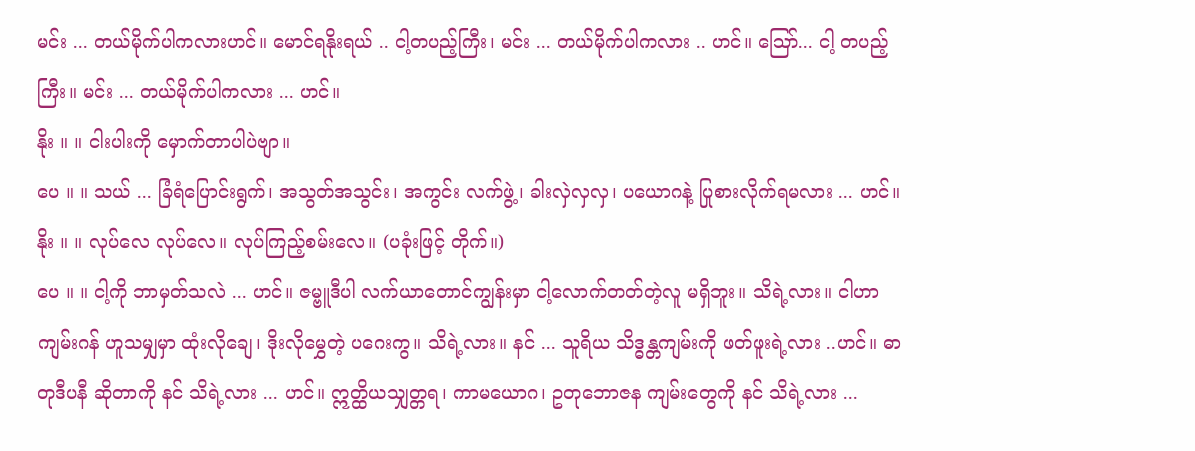မင်း ... တယ်မိုက်ပါကလားဟင်။ မောင်ရနိုးရယ် .. ငါ့တပည့်ကြီး၊ မင်း ... တယ်မိုက်ပါကလား .. ဟင်။ ဪ... ငါ့ တပည့်ကြီး။ မင်း ... တယ်မိုက်ပါကလား ... ဟင်။
နိုး ။ ။ ငါးပါးကို မှောက်တာပါပဲဗျာ။
ပေ ။ ။ သယ် ... ခြံရံပြောင်းရွက်၊ အသွတ်အသွင်း၊ အကွင်း လက်ဖွဲ့၊ ခါးလှဲလှလှ၊ ပယောဂနဲ့ ပြုစားလိုက်ရမလား ... ဟင်။
နိုး ။ ။ လုပ်လေ လုပ်လေ။ လုပ်ကြည့်စမ်းလေ။ (ပခုံးဖြင့် တိုက်။)
ပေ ။ ။ ငါ့ကို ဘာမှတ်သလဲ ... ဟင်။ ဇမ္ဗူဒီပါ လက်ယာတောင်ကျွန်းမှာ ငါ့လောက်တတ်တဲ့လူ မရှိဘူး။ သိရဲ့လား။ ငါဟာ ကျမ်းဂန် ဟူသမျှမှာ ထုံးလိုချေ၊ ဒိုးလိုမွှေတဲ့ ပဂေးကွ။ သိရဲ့လား။ နင် ... သူရိယ သိဒ္ဓန္တကျမ်းကို ဖတ်ဖူးရဲ့လား ..ဟင်။ ဓာတုဒီပနီ ဆိုတာကို နင် သိရဲ့လား ... ဟင်။ ဣတ္ထိယသျှတ္တရ၊ ကာမယောဂ၊ ဥတုဘောဇန ကျမ်းတွေကို နင် သိရဲ့လား ...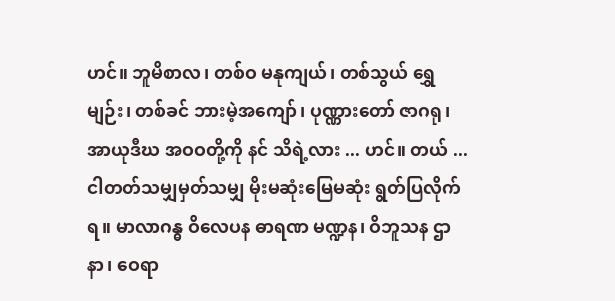ဟင်။ ဘူမိစာလ၊ တစ်ဝ မနုကျယ်၊ တစ်သွယ် ရွှေမျဉ်း၊ တစ်ခင် ဘားမဲ့အကျော်၊ ပုဏ္ဏားတော် ဇာဂရု၊ အာယုဒီဃ အဝဝတို့ကို နင် သိရဲ့လား ... ဟင်။ တယ် ... ငါတတ်သမျှမှတ်သမျှ မိုးမဆုံးမြေမဆုံး ရွတ်ပြလိုက်ရ။ မာလာဂန္ဓ ဝိလေပန ဓာရဏ မဏ္ဍန၊ ဝိဘူသန ဌာနာ၊ ဝေရာ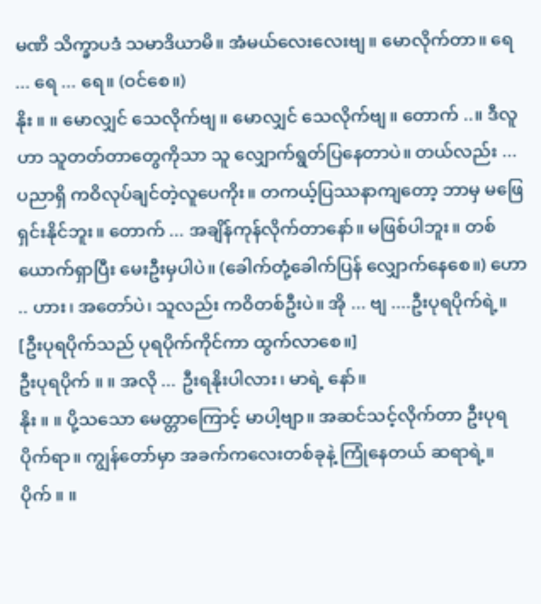မဏိ သိက္ခာပဒံ သမာဒိယာမိ။ အံမယ်လေးလေးဗျ။ မောလိုက်တာ။ ရေ ... ရေ ... ရေ။ (ဝင်စေ။)
နိုး ။ ။ မောလျှင် သေလိုက်ဗျ။ မောလျှင် သေလိုက်ဗျ။ တောက် ..။ ဒီလူဟာ သူတတ်တာတွေကိုသာ သူ လျှောက်ရွတ်ပြနေတာပဲ။ တယ်လည်း ... ပညာရှိ ကဝိလုပ်ချင်တဲ့လူပေကိုး။ တကယ့်ပြဿနာကျတော့ ဘာမှ မဖြေရှင်းနိုင်ဘူး။ တောက် ... အချိန်ကုန်လိုက်တာနော်။ မဖြစ်ပါဘူး။ တစ်ယောက်ရှာပြီး မေးဦးမှပါပဲ။ (ခေါက်တုံ့ခေါက်ပြန် လျှောက်နေစေ။) ဟော .. ဟား၊ အတော်ပဲ၊ သူလည်း ကဝိတစ်ဦးပဲ။ အို ... ဗျ ....ဦးပုရပိုက်ရဲ့။
[ဦးပုရပိုက်သည် ပုရပိုက်ကိုင်ကာ ထွက်လာစေ။]
ဦးပုရပိုက် ။ ။ အလို ... ဦးရနိုးပါလား၊ မာရဲ့ နော်။
နိုး ။ ။ ပို့သသော မေတ္တာကြောင့် မာပါ့ဗျာ။ အဆင်သင့်လိုက်တာ ဦးပုရပိုက်ရာ။ ကျွန်တော်မှာ အခက်ကလေးတစ်ခုနဲ့ ကြုံနေတယ် ဆရာရဲ့။
ပိုက် ။ ။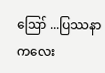ဪ ...ပြဿနာကလေး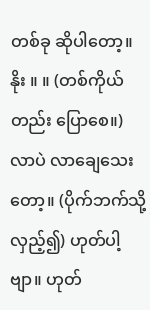တစ်ခု ဆိုပါတော့။
နိုး ။ ။ (တစ်ကိုယ်တည်း ပြောစေ။) လာပဲ လာချေသေးတော့။ (ပိုက်ဘက်သို့ လှည့်၍) ဟုတ်ပါ့ ဗျာ။ ဟုတ်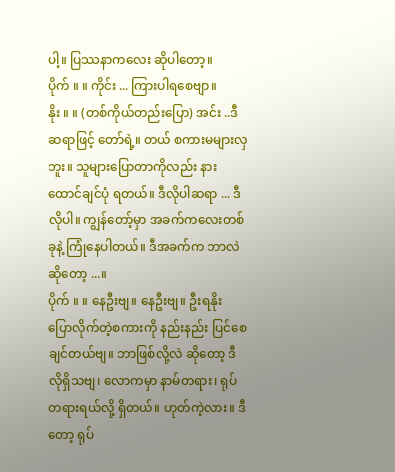ပါ့။ ပြဿနာကလေး ဆိုပါတော့။
ပိုက် ။ ။ ကိုင်း ... ကြားပါရစေဗျာ။
နိုး ။ ။ (တစ်ကိုယ်တည်းပြော) အင်း ..ဒီဆရာဖြင့် တော်ရဲ့။ တယ် စကားမများလှဘူး။ သူများပြောတာကိုလည်း နားထောင်ချင်ပုံ ရတယ်။ ဒီလိုပါဆရာ ... ဒီလိုပါ။ ကျွန်တော့်မှာ အခက်ကလေးတစ်ခုနဲ့ ကြုံနေပါတယ်။ ဒီအခက်က ဘာလဲဆိုတော့ ...။
ပိုက် ။ ။ နေဦးဗျ။ နေဦးဗျ။ ဦးရနိုး ပြောလိုက်တဲ့စကားကို နည်းနည်း ပြင်စေချင်တယ်ဗျ။ ဘာဖြစ်လို့လဲ ဆိုတော့ ဒီလိုရှိသဗျ၊ လောကမှာ နာမ်တရား၊ ရုပ်တရားရယ်လို့ ရှိတယ်။ ဟုတ်ကဲ့လား။ ဒီတော့ ရုပ်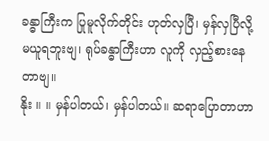ခန္ဓာကြီးက ပြုမူလိုက်တိုင်း ဟုတ်လှပြီ၊ မှန်လှပြီလို့ မယူရဘူးဗျ၊ ရုပ်ခန္ဓာကြီးဟာ လူကို လှည့်စားနေတာဗျ။
နိုး ။ ။ မှန်ပါတယ်၊ မှန်ပါတယ်။ ဆရာပြောတာဟာ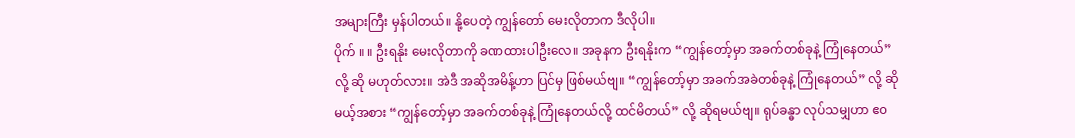အများကြီး မှန်ပါတယ်။ နို့ပေတဲ့ ကျွန်တော် မေးလိုတာက ဒီလိုပါ။
ပိုက် ။ ။ ဦးရနိုး မေးလိုတာကို ခဏထားပါဦးလေ။ အခုနက ဦးရနိုးက “ကျွန်တော့်မှာ အခက်တစ်ခုနဲ့ ကြုံနေတယ်” လို့ ဆို မဟုတ်လား။ အဲဒီ အဆိုအမိန့်ဟာ ပြင်မှ ဖြစ်မယ်ဗျ။ “ကျွန်တော့်မှာ အခက်အခဲတစ်ခုနဲ့ ကြုံနေတယ်” လို့ ဆိုမယ့်အစား “ကျွန်တော့်မှာ အခက်တစ်ခုနဲ့ ကြုံနေတယ်လို့ ထင်မိတယ်” လို့ ဆိုရမယ်ဗျ။ ရုပ်ခန္ဓာ လုပ်သမျှဟာ ဧ၀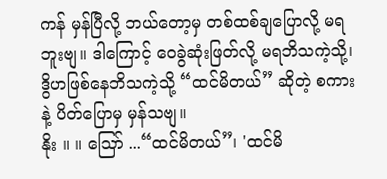ကန် မှန်ပြီလို့ ဘယ်တော့မှ တစ်ထစ်ချပြောလို့ မရဘူးဗျ။ ဒါကြောင့် ဝေခွဲဆုံးဖြတ်လို့ မရဘိသကဲ့သို့၊ ဒွိဟဖြစ်နေဘိသကဲ့သို့ “ထင်မိတယ်” ဆိုတဲ့ စကားနဲ့ ပိတ်ပြောမှ မှန်သဗျ။
နိုး ။ ။ ဪ ...“ထင်မိတယ်”၊ 'ထင်မိ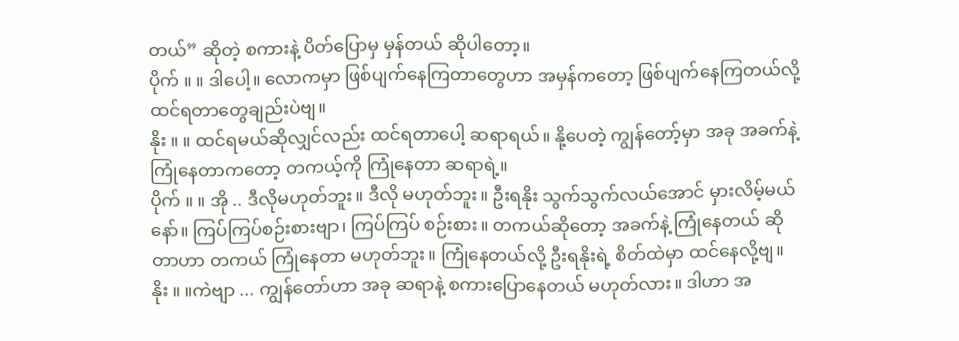တယ်” ဆိုတဲ့ စကားနဲ့ ပိတ်ပြောမှ မှန်တယ် ဆိုပါတော့။
ပိုက် ။ ။ ဒါပေါ့။ လောကမှာ ဖြစ်ပျက်နေကြတာတွေဟာ အမှန်ကတော့ ဖြစ်ပျက်နေကြတယ်လို့ ထင်ရတာတွေချည်းပဲဗျ။
နိုး ။ ။ ထင်ရမယ်ဆိုလျှင်လည်း ထင်ရတာပေါ့ ဆရာရယ်။ နို့ပေတဲ့ ကျွန်တော့်မှာ အခု အခက်နဲ့ ကြုံနေတာကတော့ တကယ့်ကို ကြုံနေတာ ဆရာရဲ့။
ပိုက် ။ ။ အို .. ဒီလိုမဟုတ်ဘူး။ ဒီလို မဟုတ်ဘူး။ ဦးရနိုး သွက်သွက်လယ်အောင် မှားလိမ့်မယ်နော်။ ကြပ်ကြပ်စဉ်းစားဗျာ၊ ကြပ်ကြပ် စဉ်းစား။ တကယ်ဆိုတော့ အခက်နဲ့ ကြုံနေတယ် ဆိုတာဟာ တကယ် ကြုံနေတာ မဟုတ်ဘူး။ ကြုံနေတယ်လို့ ဦးရနိုးရဲ့ စိတ်ထဲမှာ ထင်နေလို့ဗျ။
နိုး ။ ။ကဲဗျာ ... ကျွန်တော်ဟာ အခု ဆရာနဲ့ စကားပြောနေတယ် မဟုတ်လား။ ဒါဟာ အ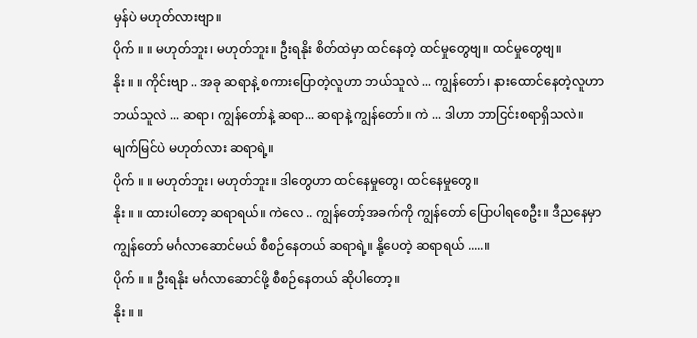မှန်ပဲ မဟုတ်လားဗျာ။
ပိုက် ။ ။ မဟုတ်ဘူး၊ မဟုတ်ဘူး။ ဦးရနိုး စိတ်ထဲမှာ ထင်နေတဲ့ ထင်မှုတွေဗျ။ ထင်မှုတွေဗျ။
နိုး ။ ။ ကိုင်းဗျာ .. အခု ဆရာနဲ့ စကားပြောတဲ့လူဟာ ဘယ်သူလဲ ... ကျွန်တော်၊ နားထောင်နေတဲ့လူဟာ ဘယ်သူလဲ ... ဆရာ၊ ကျွန်တော်နဲ့ ဆရာ... ဆရာနဲ့ ကျွန်တော်။ ကဲ ... ဒါဟာ ဘာငြင်းစရာရှိသလဲ။ မျက်မြင်ပဲ မဟုတ်လား ဆရာရဲ့။
ပိုက် ။ ။ မဟုတ်ဘူး၊ မဟုတ်ဘူး။ ဒါတွေဟာ ထင်နေမှုတွေ၊ ထင်နေမှုတွေ။
နိုး ။ ။ ထားပါတော့ ဆရာရယ်။ ကဲလေ .. ကျွန်တော့်အခက်ကို ကျွန်တော် ပြောပါရစေဦး။ ဒီညနေမှာ ကျွန်တော် မင်္ဂလာဆောင်မယ် စီစဉ်နေတယ် ဆရာရဲ့။ နို့ပေတဲ့ ဆရာရယ် .....။
ပိုက် ။ ။ ဦးရနိုး မင်္ဂလာဆောင်ဖို့ စီစဉ်နေတယ် ဆိုပါတော့။
နိုး ။ ။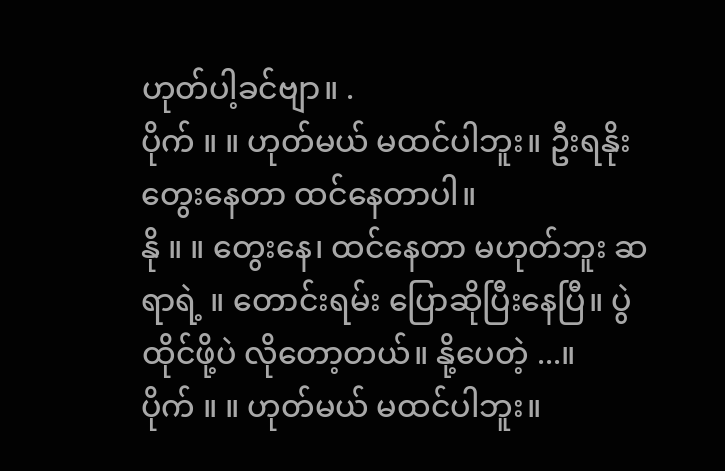ဟုတ်ပါ့ခင်ဗျာ။ .
ပိုက် ။ ။ ဟုတ်မယ် မထင်ပါဘူး။ ဦးရနိုး တွေးနေတာ ထင်နေတာပါ။
နို ။ ။ တွေးနေ၊ ထင်နေတာ မဟုတ်ဘူး ဆရာရဲ့ ။ တောင်းရမ်း ပြောဆိုပြီးနေပြီ။ ပွဲထိုင်ဖို့ပဲ လိုတော့တယ်။ နို့ပေတဲ့ ...။
ပိုက် ။ ။ ဟုတ်မယ် မထင်ပါဘူး။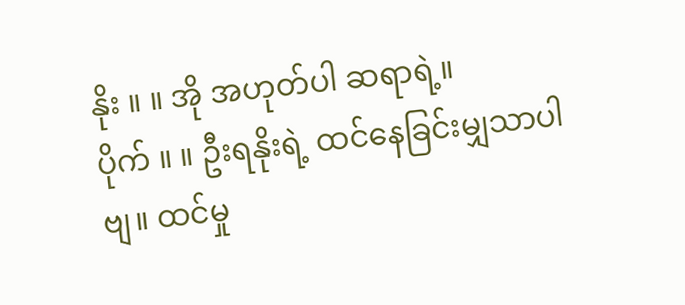နိုး ။ ။ အို အဟုတ်ပါ ဆရာရဲ့။
ပိုက် ။ ။ ဦးရနိုးရဲ့ ထင်နေခြင်းမျှသာပါဗျ။ ထင်မှု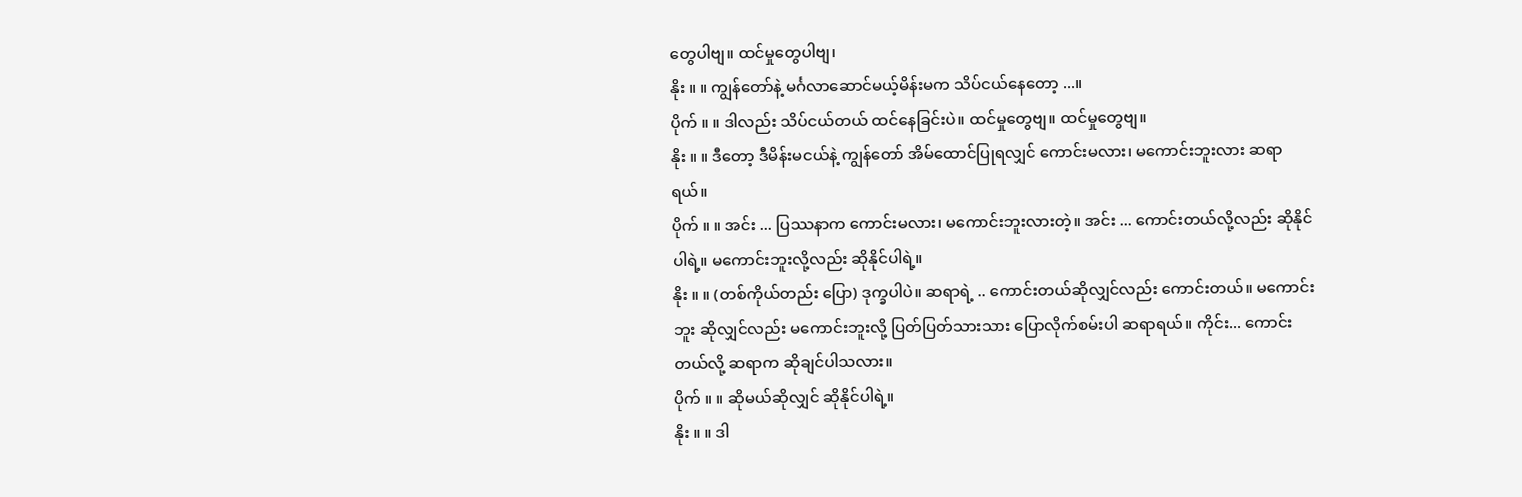တွေပါဗျ။ ထင်မှုတွေပါဗျ၊
နိုး ။ ။ ကျွန်တော်နဲ့ မင်္ဂလာဆောင်မယ့်မိန်းမက သိပ်ငယ်နေတော့ ...။
ပိုက် ။ ။ ဒါလည်း သိပ်ငယ်တယ် ထင်နေခြင်းပဲ။ ထင်မှုတွေဗျ။ ထင်မှုတွေဗျ။
နိုး ။ ။ ဒီတော့ ဒီမိန်းမငယ်နဲ့ ကျွန်တော် အိမ်ထောင်ပြုရလျှင် ကောင်းမလား၊ မကောင်းဘူးလား ဆရာရယ်။
ပိုက် ။ ။ အင်း ... ပြဿနာက ကောင်းမလား၊ မကောင်းဘူးလားတဲ့။ အင်း ... ကောင်းတယ်လို့လည်း ဆိုနိုင်ပါရဲ့။ မကောင်းဘူးလို့လည်း ဆိုနိုင်ပါရဲ့။
နိုး ။ ။ (တစ်ကိုယ်တည်း ပြော) ဒုက္ခပါပဲ။ ဆရာရဲ့ .. ကောင်းတယ်ဆိုလျှင်လည်း ကောင်းတယ်။ မကောင်းဘူး ဆိုလျှင်လည်း မကောင်းဘူးလို့ ပြတ်ပြတ်သားသား ပြောလိုက်စမ်းပါ ဆရာရယ်။ ကိုင်း... ကောင်းတယ်လို့ ဆရာက ဆိုချင်ပါသလား။
ပိုက် ။ ။ ဆိုမယ်ဆိုလျှင် ဆိုနိုင်ပါရဲ့။
နိုး ။ ။ ဒါ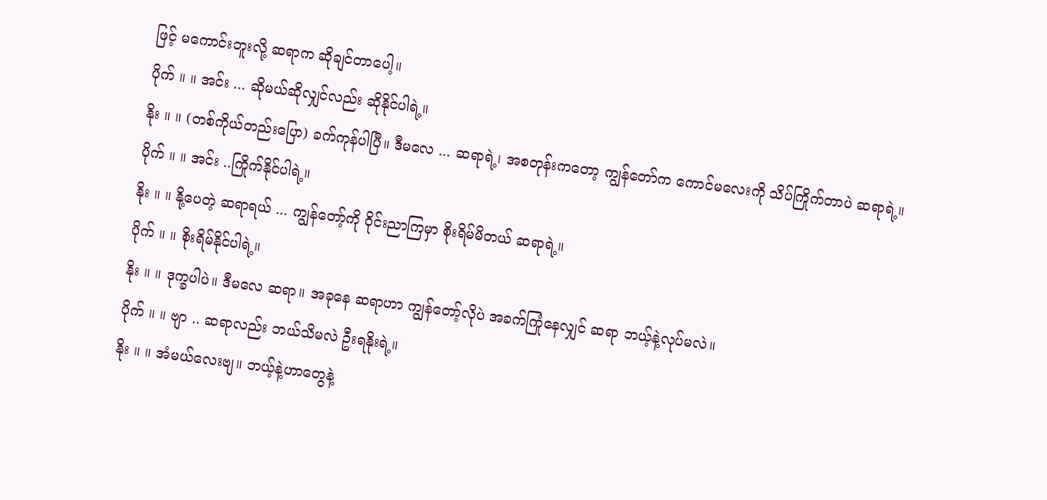ဖြင့် မကောင်းဘူးလို့ ဆရာက ဆိုချင်တာပေါ့။
ပိုက် ။ ။ အင်း ... ဆိုမယ်ဆိုလျှင်လည်း ဆိုနိုင်ပါရဲ့။
နိုး ။ ။ (တစ်ကိုယ်တည်းပြော) ခက်ကုန်ပါပြီ။ ဒီမလေ ... ဆရာရဲ့၊ အစတုန်းကတော့ ကျွန်တော်က ကောင်မလေးကို သိပ်ကြိုက်တာပဲ ဆရာရဲ့။
ပိုက် ။ ။ အင်း ..ကြိုက်နိုင်ပါရဲ့။
နိုး ။ ။ နို့ပေတဲ့ ဆရာရယ် ... ကျွန်တော့်ကို ဝိုင်းညာကြမှာ စိုးရိမ်မိတယ် ဆရာရဲ့။
ပိုက် ။ ။ စိုးရိမ်နိုင်ပါရဲ့။
နိုး ။ ။ ဒုက္ခပါပဲ။ ဒီမလေ ဆရာ။ အခုနေ ဆရာဟာ ကျွန်တော့်လိုပဲ အခက်ကြုံနေလျှင် ဆရာ ဘယ့်နဲ့လုပ်မလဲ။
ပိုက် ။ ။ ဗျာ .. ဆရာလည်း ဘယ်သိမလဲ ဦးရနိုးရဲ့။
နိုး ။ ။ အံမယ်လေးဗျ။ ဘယ့်နဲ့ဟာတွေနဲ့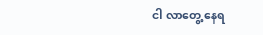ငါ လာတွေ့ နေရ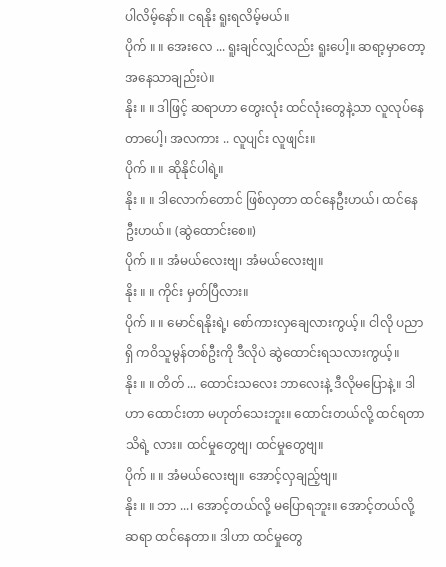ပါလိမ့်နော်။ ငရနိုး ရူးရလိမ့်မယ်။
ပိုက် ။ ။ အေးလေ ... ရူးချင်လျှင်လည်း ရူးပေါ့။ ဆရာ့မှာတော့ အနေသာချည်းပဲ။
နိုး ။ ။ ဒါဖြင့် ဆရာဟာ တွေးလုံး ထင်လုံးတွေနဲ့သာ လူလုပ်နေတာပေါ့၊ အလကား .. လူပျင်း လူဖျင်း။
ပိုက် ။ ။ ဆိုနိုင်ပါရဲ့။
နိုး ။ ။ ဒါလောက်တောင် ဖြစ်လှတာ ထင်နေဦးဟယ်၊ ထင်နေဦးဟယ်။ (ဆွဲထောင်းစေ။)
ပိုက် ။ ။ အံမယ်လေးဗျ၊ အံမယ်လေးဗျ။
နိုး ။ ။ ကိုင်း မှတ်ပြီလား။
ပိုက် ။ ။ မောင်ရနိုးရဲ့၊ စော်ကားလှချေလားကွယ့်။ ငါလို ပညာရှိ ကဝိသူမွန်တစ်ဦးကို ဒီလိုပဲ ဆွဲထောင်းရသလားကွယ့်။
နိုး ။ ။ တိတ် ... ထောင်းသလေး ဘာလေးနဲ့ ဒီလိုမပြောနဲ့။ ဒါဟာ ထောင်းတာ မဟုတ်သေးဘူး။ ထောင်းတယ်လို့ ထင်ရတာ သိရဲ့ လား။ ထင်မှုတွေဗျ၊ ထင်မှုတွေဗျ။
ပိုက် ။ ။ အံမယ်လေးဗျ။ အောင့်လှချည့်ဗျ။
နိုး ။ ။ ဘာ ...၊ အောင့်တယ်လို့ မပြောရဘူး။ အောင့်တယ်လို့ ဆရာ ထင်နေတာ။ ဒါဟာ ထင်မှုတွေ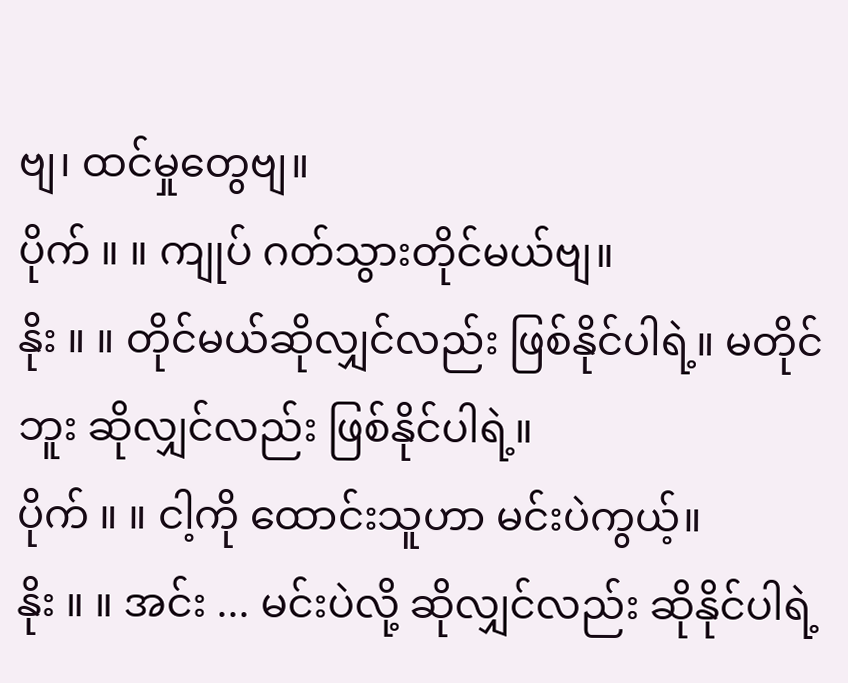ဗျ၊ ထင်မှုတွေဗျ။
ပိုက် ။ ။ ကျုပ် ဂတ်သွားတိုင်မယ်ဗျ။
နိုး ။ ။ တိုင်မယ်ဆိုလျှင်လည်း ဖြစ်နိုင်ပါရဲ့။ မတိုင်ဘူး ဆိုလျှင်လည်း ဖြစ်နိုင်ပါရဲ့။
ပိုက် ။ ။ ငါ့ကို ထောင်းသူဟာ မင်းပဲကွယ့်။
နိုး ။ ။ အင်း ... မင်းပဲလို့ ဆိုလျှင်လည်း ဆိုနိုင်ပါရဲ့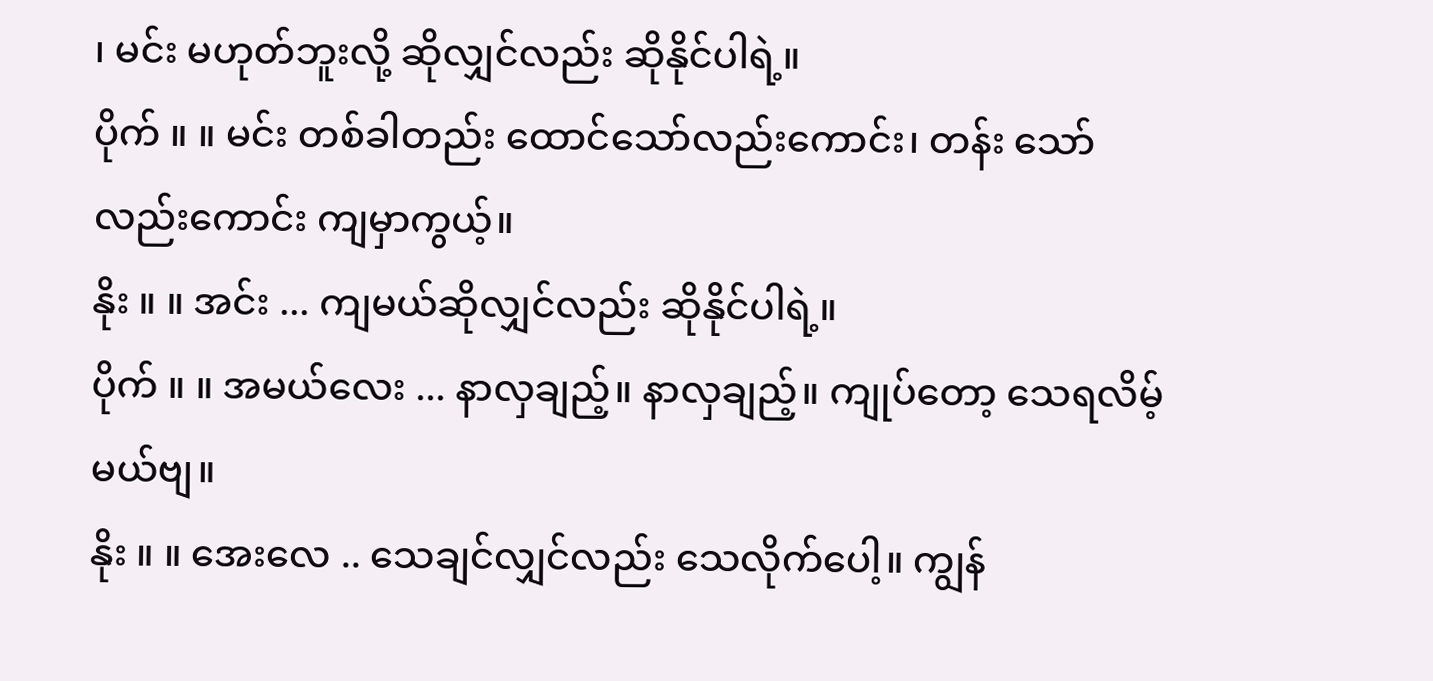၊ မင်း မဟုတ်ဘူးလို့ ဆိုလျှင်လည်း ဆိုနိုင်ပါရဲ့။
ပိုက် ။ ။ မင်း တစ်ခါတည်း ထောင်သော်လည်းကောင်း၊ တန်း သော်လည်းကောင်း ကျမှာကွယ့်။
နိုး ။ ။ အင်း ... ကျမယ်ဆိုလျှင်လည်း ဆိုနိုင်ပါရဲ့။
ပိုက် ။ ။ အမယ်လေး ... နာလှချည့်။ နာလှချည့်။ ကျုပ်တော့ သေရလိမ့်မယ်ဗျ။
နိုး ။ ။ အေးလေ .. သေချင်လျှင်လည်း သေလိုက်ပေါ့။ ကျွန်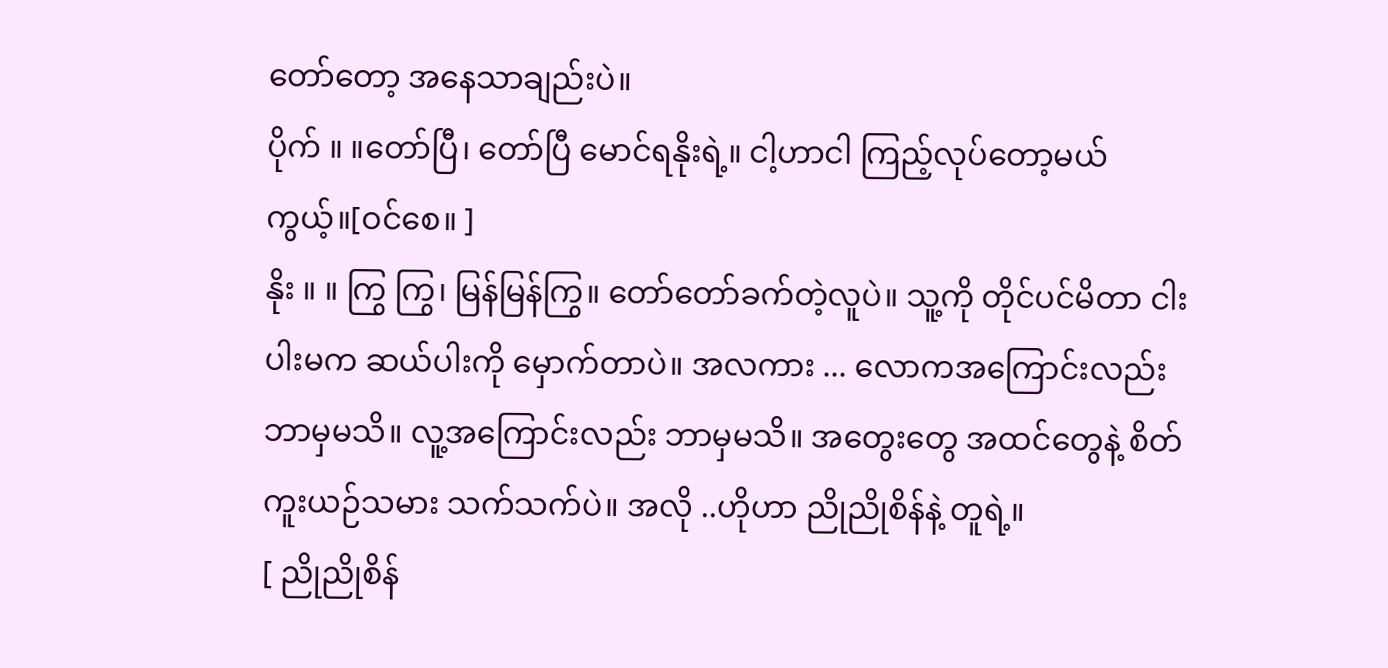တော်တော့ အနေသာချည်းပဲ။
ပိုက် ။ ။တော်ပြီ၊ တော်ပြီ မောင်ရနိုးရဲ့။ ငါ့ဟာငါ ကြည့်လုပ်တော့မယ်ကွယ့်။[ဝင်စေ။ ]
နိုး ။ ။ ကြွ ကြွ၊ မြန်မြန်ကြွ။ တော်တော်ခက်တဲ့လူပဲ။ သူ့ကို တိုင်ပင်မိတာ ငါးပါးမက ဆယ်ပါးကို မှောက်တာပဲ။ အလကား ... လောကအကြောင်းလည်း ဘာမှမသိ။ လူ့အကြောင်းလည်း ဘာမှမသိ။ အတွေးတွေ အထင်တွေနဲ့ စိတ်ကူးယဉ်သမား သက်သက်ပဲ။ အလို ..ဟိုဟာ ညိုညိုစိန်နဲ့ တူရဲ့။
[ ညိုညိုစိန်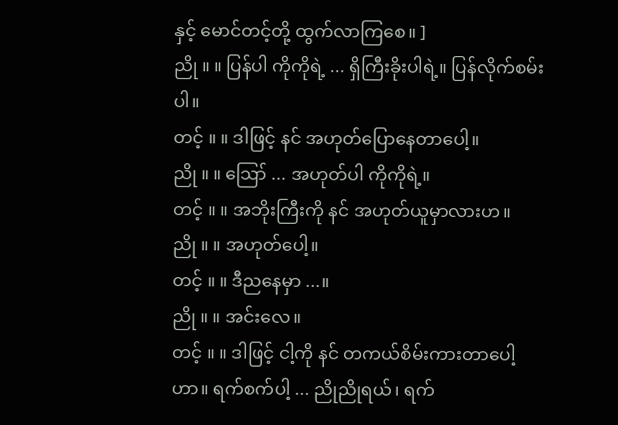နှင့် မောင်တင့်တို့ ထွက်လာကြစေ။ ]
ညို ။ ။ ပြန်ပါ ကိုကိုရဲ့ ... ရှိကြီးခိုးပါရဲ့။ ပြန်လိုက်စမ်းပါ။
တင့် ။ ။ ဒါဖြင့် နင် အဟုတ်ပြောနေတာပေါ့။
ညို ။ ။ ဪ ... အဟုတ်ပါ ကိုကိုရဲ့။
တင့် ။ ။ အဘိုးကြီးကို နင် အဟုတ်ယူမှာလားဟ။
ညို ။ ။ အဟုတ်ပေါ့။
တင့် ။ ။ ဒီညနေမှာ ...။
ညို ။ ။ အင်းလေ။
တင့် ။ ။ ဒါဖြင့် ငါ့ကို နင် တကယ်စိမ်းကားတာပေါ့ဟာ။ ရက်စက်ပါ့ ... ညိုညိုရယ်၊ ရက်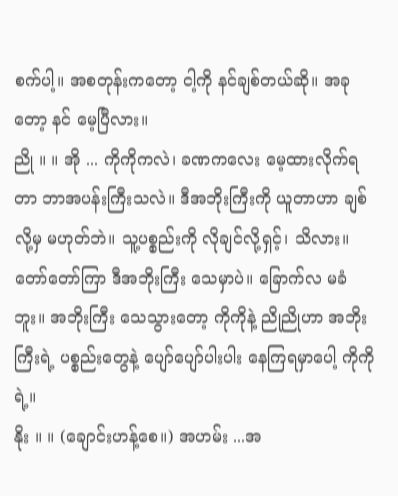စက်ပါ့။ အစတုန်းကတော့ ငါ့ကို နင်ချစ်တယ်ဆို။ အခုတော့ နင် မေ့ပြီလား။
ညို ။ ။ အို ... ကိုကိုကလဲ၊ ခဏကလေး မေ့ထားလိုက်ရတာ ဘာအပန်းကြီးသလဲ။ ဒီအဘိုးကြီးကို ယူတာဟာ ချစ်လို့မှ မဟုတ်ဘဲ။ သူ့ပစ္စည်းကို လိုချင်လို့ရှင့်၊ သိလား။ တော်တော်ကြာ ဒီအဘိုးကြီး သေမှာပဲ။ ခြောက်လ မခံဘူး။ အဘိုးကြီး သေသွားတော့ ကိုကိုနဲ့ ညိုညိုဟာ အဘိုးကြီးရဲ့ ပစ္စည်းတွေနဲ့ ပျော်ပျော်ပါးပါး နေကြရမှာပေါ့ ကိုကိုရဲ့။
နိုး ။ ။ (ချောင်းဟန့်စေ။) အဟမ်း ...အ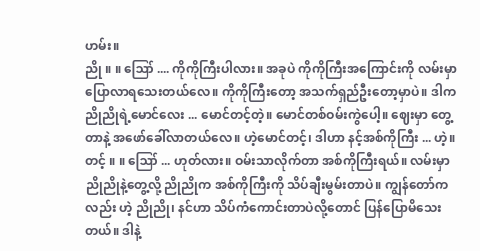ဟမ်း။
ညို ။ ။ ဪ .... ကိုကိုကြီးပါလား။ အခုပဲ ကိုကိုကြီးအကြောင်းကို လမ်းမှာ ပြောလာရသေးတယ်လေ။ ကိုကိုကြီးတော့ အသက်ရှည်ဦးတော့မှာပဲ။ ဒါက ညိုညိုရဲ့မောင်လေး ... မောင်တင့်တဲ့။ မောင်တစ်ဝမ်းကွဲပေါ့။ ဈေးမှာ တွေ့တာနဲ့ အဖော်ခေါ်လာတယ်လေ။ ဟဲ့မောင်တင့်၊ ဒါဟာ နင့်အစ်ကိုကြီး ... ဟဲ့။
တင့် ။ ။ ဪ ... ဟုတ်လား။ ဝမ်းသာလိုက်တာ အစ်ကိုကြီးရယ်။ လမ်းမှာ ညိုညိုနဲ့တွေ့လို့ ညိုညိုက အစ်ကိုကြီးကို သိပ်ချီးမွမ်းတာပဲ။ ကျွန်တော်ကလည်း ဟဲ့ ညိုညို၊ နင်ဟာ သိပ်ကံကောင်းတာပဲလို့တောင် ပြန်ပြောမိသေးတယ်။ ဒါနဲ့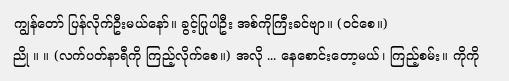ကျွန်တော် ပြန်လိုက်ဦးမယ်နော်။ ခွင့်ပြုပါဦး အစ်ကိုကြီးခင်ဗျာ။ (ဝင်စေ။)
ညို ။ ။ (လက်ပတ်နာရီကို ကြည့်လိုက်စေ။) အလို ... နေစောင်းတော့မယ်၊ ကြည့်စမ်း။ ကိုကို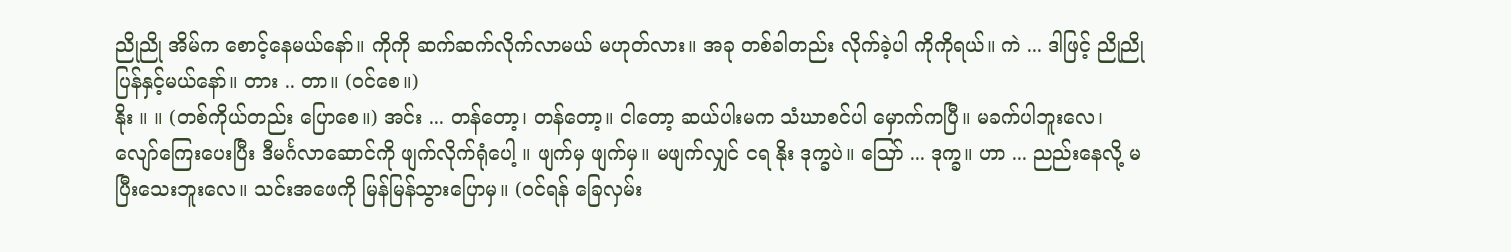ညိုညို အိမ်က စောင့်နေမယ်နော်။ ကိုကို ဆက်ဆက်လိုက်လာမယ် မဟုတ်လား။ အခု တစ်ခါတည်း လိုက်ခဲ့ပါ ကိုကိုရယ်။ ကဲ ... ဒါဖြင့် ညိုညိုပြန်နှင့်မယ်နော်။ တား .. တာ။ (ဝင်စေ။)
နိုး ။ ။ (တစ်ကိုယ်တည်း ပြောစေ။) အင်း ... တန်တော့၊ တန်တော့။ ငါတော့ ဆယ်ပါးမက သံဃာစင်ပါ မှောက်ကပြီ။ မခက်ပါဘူးလေ၊ လျော်ကြေးပေးပြီး ဒီမင်္ဂလာဆောင်ကို ဖျက်လိုက်ရုံပေါ့ ။ ဖျက်မှ ဖျက်မှ။ မဖျက်လျှင် ငရ နိုး ဒုက္ခပဲ။ ဪ ... ဒုက္ခ။ ဟာ ... ညည်းနေလို့ မပြီးသေးဘူးလေ။ သင်းအဖေကို မြန်မြန်သွားပြောမှ။ (ဝင်ရန် ခြေလှမ်း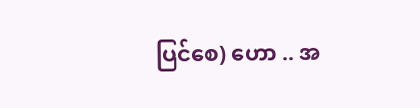ပြင်စေ) ဟော .. အ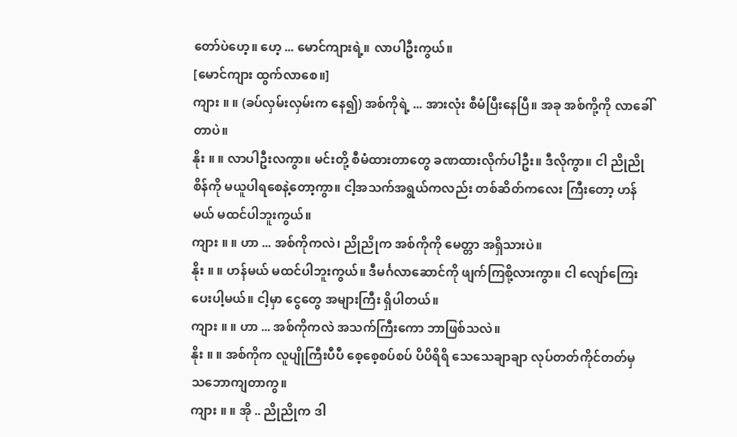တော်ပဲဟေ့။ ဟေ့ ... မောင်ကျားရဲ့။ လာပါဦးကွယ်။
[မောင်ကျား ထွက်လာစေ။]
ကျား ။ ။ (ခပ်လှမ်းလှမ်းက နေ၍) အစ်ကိုရဲ့ ... အားလုံး စီမံပြီးနေပြီ။ အခု အစ်ကို့ကို လာခေါ်တာပဲ။
နိုး ။ ။ လာပါဦးလကွာ။ မင်းတို့ စီမံထားတာတွေ ခဏထားလိုက်ပါဦး။ ဒီလိုကွာ။ ငါ ညိုညိုစိန်ကို မယူပါရစေနဲ့တော့ကွာ။ ငါ့အသက်အရွယ်ကလည်း တစ်ဆိတ်ကလေး ကြီးတော့ ဟန်မယ် မထင်ပါဘူးကွယ်။
ကျား ။ ။ ဟာ ... အစ်ကိုကလဲ၊ ညိုညိုက အစ်ကိုကို မေတ္တာ အရှိသားပဲ။
နိုး ။ ။ ဟန်မယ် မထင်ပါဘူးကွယ်။ ဒီမင်္ဂလာဆောင်ကို ဖျက်ကြစို့လားကွာ။ ငါ လျော်ကြေးပေးပါ့မယ်။ ငါ့မှာ ငွေတွေ အများကြီး ရှိပါတယ်။
ကျား ။ ။ ဟာ ... အစ်ကိုကလဲ အသက်ကြီးကော ဘာဖြစ်သလဲ။
နိုး ။ ။ အစ်ကိုက လူပျိုကြီးပီပီ စေ့စေ့စပ်စပ် ပိပိရိရိ သေသေချာချာ လုပ်တတ်ကိုင်တတ်မှ သဘောကျတာကွ။
ကျား ။ ။ အို .. ညိုညိုက ဒါ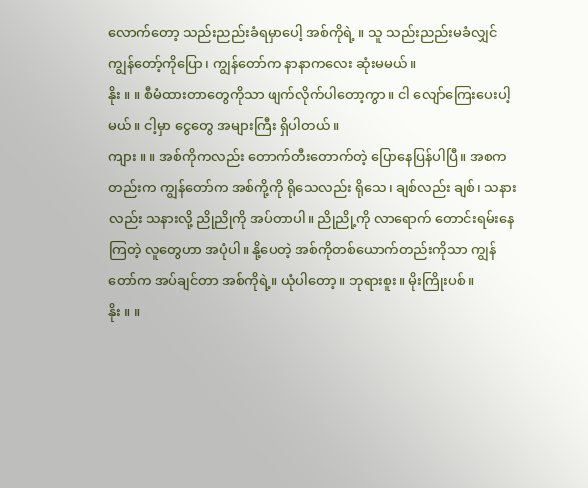လောက်တော့ သည်းညည်းခံရမှာပေါ့ အစ်ကိုရဲ့ ။ သူ သည်းညည်းမခံလျှင် ကျွန်တော့်ကိုပြော၊ ကျွန်တော်က နာနာကလေး ဆုံးမမယ်။
နိုး ။ ။ စီမံထားတာတွေကိုသာ ဖျက်လိုက်ပါတော့ကွာ။ ငါ လျော်ကြေးပေးပါ့မယ်။ ငါ့မှာ ငွေတွေ အများကြီး ရှိပါတယ်။
ကျား ။ ။ အစ်ကိုကလည်း တောက်တီးတောက်တဲ့ ပြောနေပြန်ပါပြီ။ အစကတည်းက ကျွန်တော်က အစ်ကို့ကို ရိုသေလည်း ရိုသေ၊ ချစ်လည်း ချစ်၊ သနားလည်း သနားလို့ ညိုညိုကို အပ်တာပါ။ ညိုညို့ကို လာရောက် တောင်းရမ်းနေကြတဲ့ လူတွေဟာ အပုံပါ။ နို့ပေတဲ့ အစ်ကိုတစ်ယောက်တည်းကိုသာ ကျွန်တော်က အပ်ချင်တာ အစ်ကိုရဲ့။ ယုံပါတော့။ ဘုရားစူး။ မိုးကြိုးပစ်။
နိုး ။ ။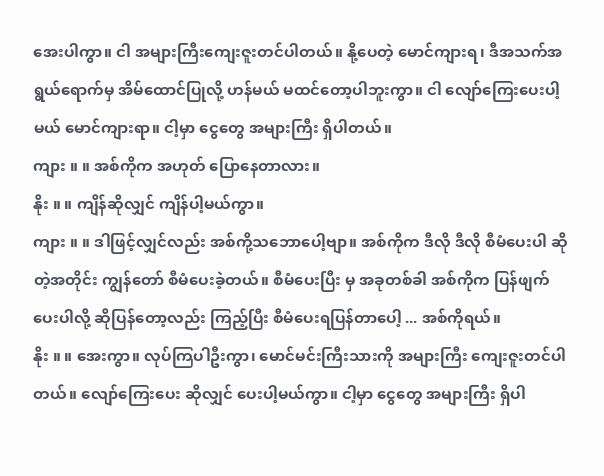အေးပါကွာ။ ငါ အများကြီးကျေးဇူးတင်ပါတယ်။ နို့ပေတဲ့ မောင်ကျားရ၊ ဒီအသက်အရွယ်ရောက်မှ အိမ်ထောင်ပြုလို့ ဟန်မယ် မထင်တော့ပါဘူးကွာ။ ငါ လျော်ကြေးပေးပါ့မယ် မောင်ကျားရာ။ ငါ့မှာ ငွေတွေ အများကြီး ရှိပါတယ်။
ကျား ။ ။ အစ်ကိုက အဟုတ် ပြောနေတာလား။
နိုး ။ ။ ကျိန်ဆိုလျှင် ကျိန်ပါ့မယ်ကွာ။
ကျား ။ ။ ဒါဖြင့်လျှင်လည်း အစ်ကို့သဘောပေါ့ဗျာ။ အစ်ကိုက ဒီလို ဒီလို စီမံပေးပါ ဆိုတဲ့အတိုင်း ကျွန်တော် စီမံပေးခဲ့တယ်။ စီမံပေးပြီး မှ အခုတစ်ခါ အစ်ကိုက ပြန်ဖျက်ပေးပါလို့ ဆိုပြန်တော့လည်း ကြည့်ပြီး စီမံပေးရပြန်တာပေါ့ ... အစ်ကိုရယ်။
နိုး ။ ။ အေးကွာ။ လုပ်ကြပါဦးကွာ၊ မောင်မင်းကြီးသားကို အများကြီး ကျေးဇူးတင်ပါတယ်။ လျော်ကြေးပေး ဆိုလျှင် ပေးပါ့မယ်ကွာ။ ငါ့မှာ ငွေတွေ အများကြီး ရှိပါ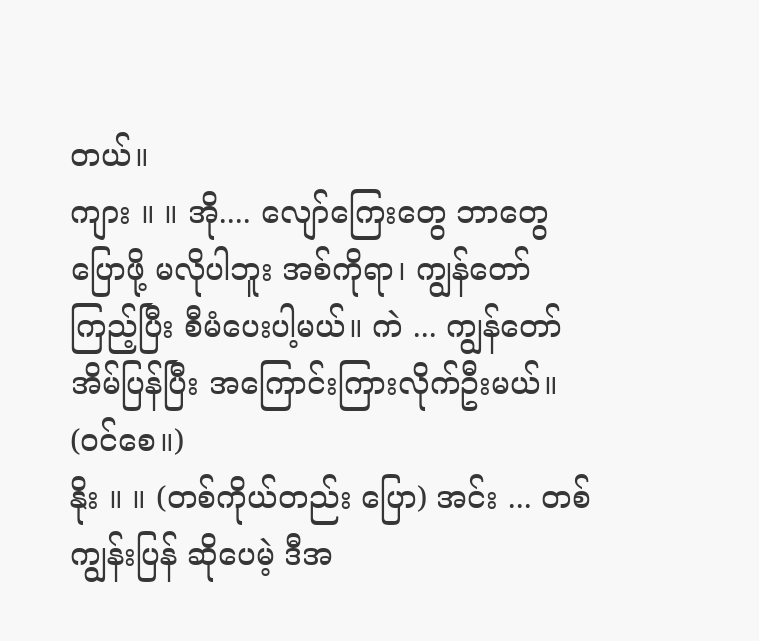တယ်။
ကျား ။ ။ အို.... လျော်ကြေးတွေ ဘာတွေ ပြောဖို့ မလိုပါဘူး အစ်ကိုရာ၊ ကျွန်တော် ကြည့်ပြီး စီမံပေးပါ့မယ်။ ကဲ ... ကျွန်တော် အိမ်ပြန်ပြီး အကြောင်းကြားလိုက်ဦးမယ်။ (ဝင်စေ။)
နိုး ။ ။ (တစ်ကိုယ်တည်း ပြော) အင်း ... တစ်ကျွန်းပြန် ဆိုပေမဲ့ ဒီအ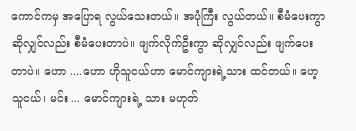ကောင်ကမှ အပြောရ လွယ်သေးတယ်။ အပုံကြီး လွယ်တယ်။ စီမံပေးကွာ ဆိုလျှင်လည်း စီမံပေးတာပဲ။ ဖျက်လိုက်ဦးကွာ ဆိုလျှင်လည်း ဖျက်ပေးတာပဲ။ ဟော ....ဟော ဟိုသူငယ်ဟာ မောင်ကျားရဲ့သား ထင်တယ်။ ဟေ့ သူငယ်၊ မင်း ... မောင်ကျားရဲ့ သား မဟုတ်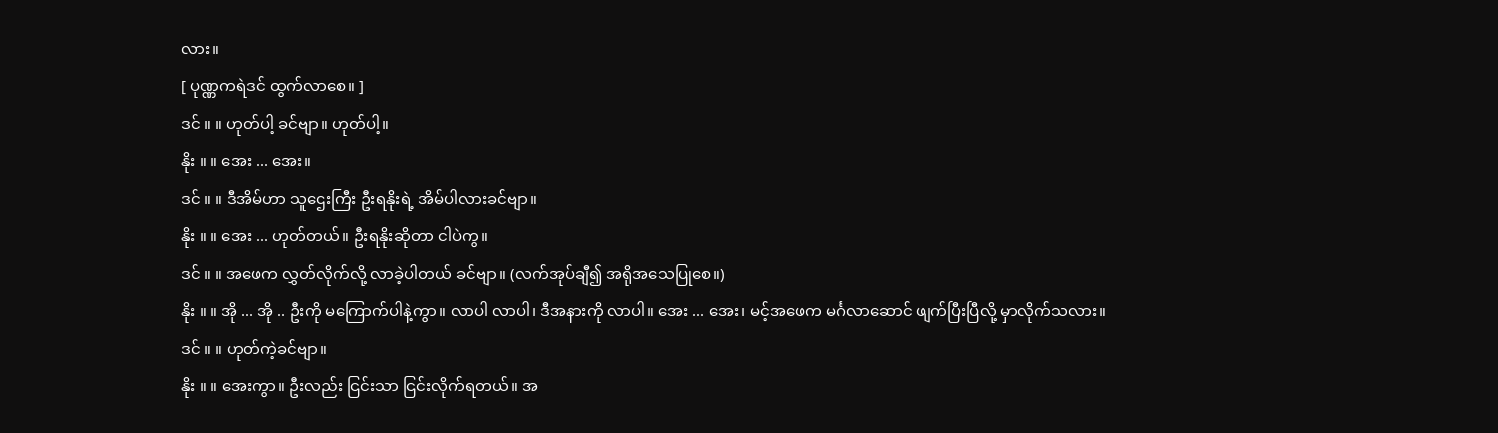လား။
[ ပုဏ္ဏကရဲဒင် ထွက်လာစေ။ ]
ဒင် ။ ။ ဟုတ်ပါ့ ခင်ဗျာ။ ဟုတ်ပါ့။
နိုး ။ ။ အေး ... အေး။
ဒင် ။ ။ ဒီအိမ်ဟာ သူဌေးကြီး ဦးရနိုးရဲ့ အိမ်ပါလားခင်ဗျာ။
နိုး ။ ။ အေး ... ဟုတ်တယ်။ ဦးရနိုးဆိုတာ ငါပဲကွ။
ဒင် ။ ။ အဖေက လွှတ်လိုက်လို့ လာခဲ့ပါတယ် ခင်ဗျာ။ (လက်အုပ်ချီ၍ အရိုအသေပြုစေ။)
နိုး ။ ။ အို ... အို .. ဦးကို မကြောက်ပါနဲ့ကွာ။ လာပါ လာပါ၊ ဒီအနားကို လာပါ။ အေး ... အေး၊ မင့်အဖေက မင်္ဂလာဆောင် ဖျက်ပြီးပြီလို့ မှာလိုက်သလား။
ဒင် ။ ။ ဟုတ်ကဲ့ခင်ဗျာ။
နိုး ။ ။ အေးကွာ။ ဦးလည်း ငြင်းသာ ငြင်းလိုက်ရတယ်။ အ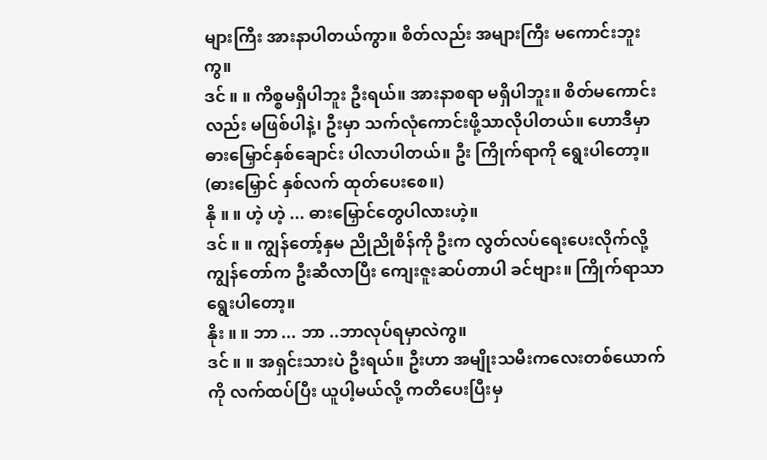များကြီး အားနာပါတယ်ကွာ။ စိတ်လည်း အများကြီး မကောင်းဘူးကွ။
ဒင် ။ ။ ကိစ္စမရှိပါဘူး ဦးရယ်။ အားနာစရာ မရှိပါဘူး။ စိတ်မကောင်းလည်း မဖြစ်ပါနဲ့၊ ဦးမှာ သက်လုံကောင်းဖို့သာလိုပါတယ်။ ဟောဒီမှာ ဓားမြှောင်နှစ်ချောင်း ပါလာပါတယ်။ ဦး ကြိုက်ရာကို ရွေးပါတော့။ (ဓားမြှောင် နှစ်လက် ထုတ်ပေးစေ။)
နို ။ ။ ဟဲ့ ဟဲ့ ... ဓားမြှောင်တွေပါလားဟဲ့။
ဒင် ။ ။ ကျွန်တော့်နှမ ညိုညိုစိန်ကို ဦးက လွတ်လပ်ရေးပေးလိုက်လို့ ကျွန်တော်က ဦးဆီလာပြီး ကျေးဇူးဆပ်တာပါ ခင်ဗျား။ ကြိုက်ရာသာ ရွေးပါတော့။
နိုး ။ ။ ဘာ ... ဘာ ..ဘာလုပ်ရမှာလဲကွ။
ဒင် ။ ။ အရှင်းသားပဲ ဦးရယ်။ ဦးဟာ အမျိုးသမီးကလေးတစ်ယောက်ကို လက်ထပ်ပြီး ယူပါ့မယ်လို့ ကတိပေးပြီးမှ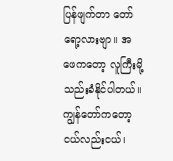ပြန်ဖျက်တာ တော်ရော့လားဗျာ။ အဖေကတော့ လူကြီးမို့ သည်းခံနိုင်ပါတယ်။ ကျွန်တော်ကတော့ ငယ်လည်းငယ်၊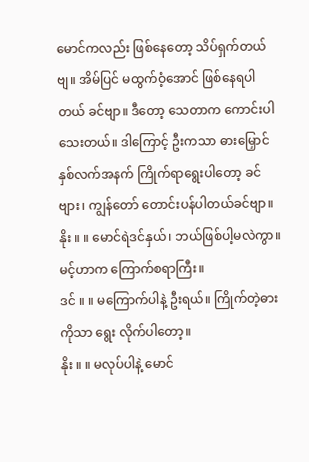မောင်ကလည်း ဖြစ်နေတော့ သိပ်ရှက်တယ်ဗျ။ အိမ်ပြင် မထွက်ဝံ့အောင် ဖြစ်နေရပါတယ် ခင်ဗျာ။ ဒီတော့ သေတာက ကောင်းပါသေးတယ်။ ဒါကြောင့် ဦးကသာ ဓားမြှောင် နှစ်လက်အနက် ကြိုက်ရာရွေးပါတော့ ခင်ဗျား၊ ကျွန်တော် တောင်းပန်ပါတယ်ခင်ဗျာ။
နိုး ။ ။ မောင်ရဲဒင်နှယ်၊ ဘယ်ဖြစ်ပါ့မလဲကွာ။ မင့်ဟာက ကြောက်စရာကြီး။
ဒင် ။ ။ မကြောက်ပါနဲ့ ဦးရယ်။ ကြိုက်တဲ့ဓားကိုသာ ရွေး လိုက်ပါတော့။
နိုး ။ ။ မလုပ်ပါနဲ့ မောင်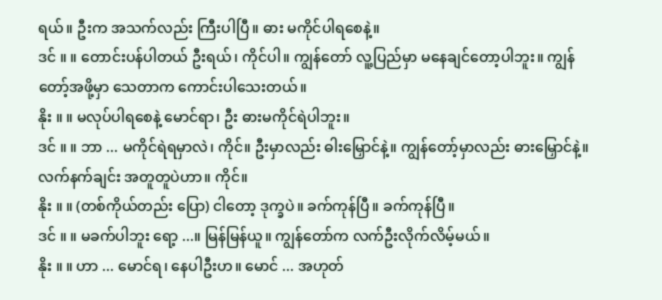ရယ်။ ဦးက အသက်လည်း ကြီးပါပြီ။ ဓား မကိုင်ပါရစေနဲ့။
ဒင် ။ ။ တောင်းပန်ပါတယ် ဦးရယ်၊ ကိုင်ပါ။ ကျွန်တော် လူ့ပြည်မှာ မနေချင်တော့ပါဘူး။ ကျွန်တော့်အဖို့မှာ သေတာက ကောင်းပါသေးတယ်။
နိုး ။ ။ မလုပ်ပါရစေနဲ့ မောင်ရာ၊ ဦး ဓားမကိုင်ရဲပါဘူး။
ဒင် ။ ။ ဘာ ... မကိုင်ရဲရမှာလဲ၊ ကိုင်။ ဦးမှာလည်း ဓါးမြှောင်နဲ့။ ကျွန်တော့်မှာလည်း ဓားမြှောင်နဲ့။ လက်နက်ချင်း အတူတူပဲဟာ။ ကိုင်။
နိုး ။ ။ (တစ်ကိုယ်တည်း ပြော) ငါတော့ ဒုက္ခပဲ။ ခက်ကုန်ပြီ။ ခက်ကုန်ပြီ။
ဒင် ။ ။ မခက်ပါဘူး ရော့ ...။ မြန်မြန်ယူ။ ကျွန်တော်က လက်ဦးလိုက်လိမ့်မယ်။
နိုး ။ ။ ဟာ ... မောင်ရ၊ နေပါဦးဟ။ မောင် ... အဟုတ်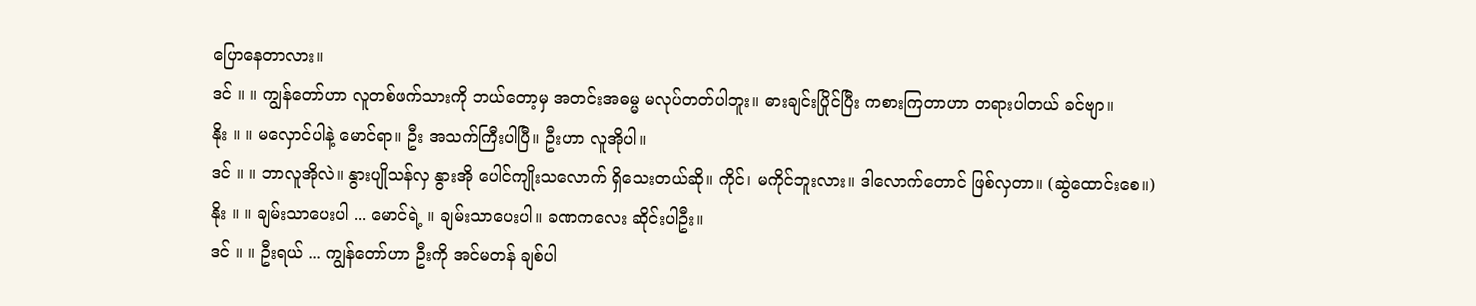ပြောနေတာလား။
ဒင် ။ ။ ကျွန်တော်ဟာ လူတစ်ဖက်သားကို ဘယ်တော့မှ အတင်းအဓမ္မ မလုပ်တတ်ပါဘူး။ ဓားချင်းပြိုင်ပြီး ကစားကြတာဟာ တရားပါတယ် ခင်ဗျာ။
နိုး ။ ။ မလှောင်ပါနဲ့ မောင်ရာ။ ဦး အသက်ကြီးပါပြီ။ ဦးဟာ လူအိုပါ။
ဒင် ။ ။ ဘာလူအိုလဲ။ နွားပျိုသန်လှ နွားအို ပေါင်ကျိုးသလောက် ရှိသေးတယ်ဆို။ ကိုင်၊ မကိုင်ဘူးလား။ ဒါလောက်တောင် ဖြစ်လှတာ။ (ဆွဲထောင်းစေ။)
နိုး ။ ။ ချမ်းသာပေးပါ ... မောင်ရဲ့ ။ ချမ်းသာပေးပါ။ ခဏကလေး ဆိုင်းပါဦး။
ဒင် ။ ။ ဦးရယ် ... ကျွန်တော်ဟာ ဦးကို အင်မတန် ချစ်ပါ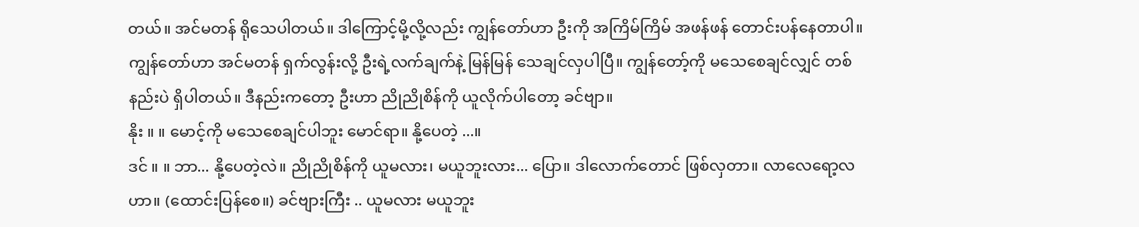တယ်။ အင်မတန် ရိုသေပါတယ်။ ဒါကြောင့်မို့လို့လည်း ကျွန်တော်ဟာ ဦးကို အကြိမ်ကြိမ် အဖန်ဖန် တောင်းပန်နေတာပါ။ ကျွန်တော်ဟာ အင်မတန် ရှက်လွန်းလို့ ဦးရဲ့လက်ချက်နဲ့ မြန်မြန် သေချင်လှပါပြီ။ ကျွန်တော့်ကို မသေစေချင်လျှင် တစ်နည်းပဲ ရှိပါတယ်။ ဒီနည်းကတော့ ဦးဟာ ညိုညိုစိန်ကို ယူလိုက်ပါတော့ ခင်ဗျာ။
နိုး ။ ။ မောင့်ကို မသေစေချင်ပါဘူး မောင်ရာ။ နို့ပေတဲ့ ...။
ဒင် ။ ။ ဘာ... နို့ပေတဲ့လဲ။ ညိုညိုစိန်ကို ယူမလား၊ မယူဘူးလား... ပြော။ ဒါလောက်တောင် ဖြစ်လှတာ။ လာလေရော့လဟာ။ (ထောင်းပြန်စေ။) ခင်ဗျားကြီး .. ယူမလား မယူဘူး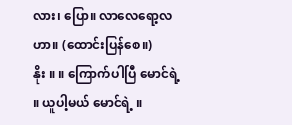လား၊ ပြော။ လာလေရော့လဟာ။ (ထောင်းပြန်စေ။)
နိုး ။ ။ ကြောက်ပါပြီ မောင်ရဲ့ ။ ယူပါ့မယ် မောင်ရဲ့ ။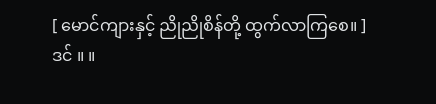[ မောင်ကျားနှင့် ညိုညိုစိန်တို့ ထွက်လာကြစေ။ ]
ဒင် ။ ။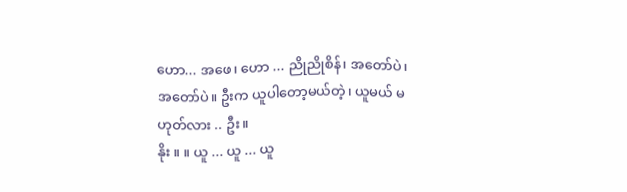ဟော... အဖေ၊ ဟော ... ညိုညိုစိန်၊ အတော်ပဲ၊ အတော်ပဲ။ ဦးက ယူပါတော့မယ်တဲ့၊ ယူမယ် မဟုတ်လား .. ဦး။
နိုး ။ ။ ယူ ... ယူ ... ယူ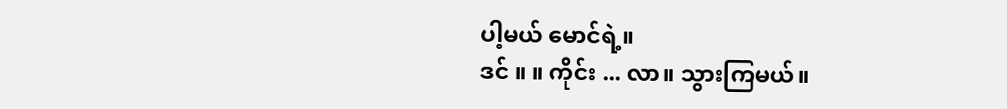ပါ့မယ် မောင်ရဲ့။
ဒင် ။ ။ ကိုင်း ... လာ။ သွားကြမယ်။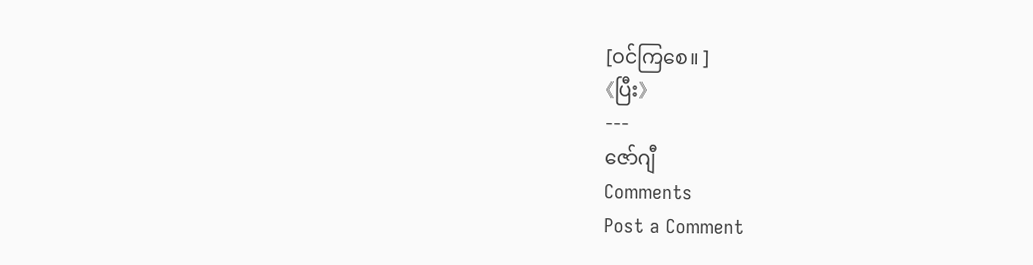[ဝင်ကြစေ။ ]
《ပြီး》
---
ဇော်ဂျီ
Comments
Post a Comment